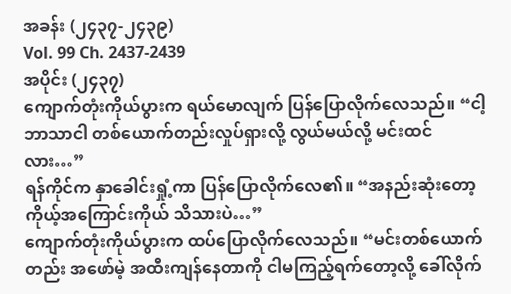အခန်း (၂၄၃၇-၂၄၃၉)
Vol. 99 Ch. 2437-2439
အပိုင်း (၂၄၃၇)
ကျောက်တုံးကိုယ်ပွားက ရယ်မောလျက် ပြန်ပြောလိုက်လေသည်။ “ငါ့ဘာသာငါ တစ်ယောက်တည်းလှုပ်ရှားလို့ လွယ်မယ်လို့ မင်းထင်လား…”
ရန်ကိုင်က နှာခေါင်းရှုံ့ကာ ပြန်ပြောလိုက်လေ၏။ “အနည်းဆုံးတော့ ကိုယ့်အကြောင်းကိုယ် သိသားပဲ…”
ကျောက်တုံးကိုယ်ပွားက ထပ်ပြောလိုက်လေသည်။ “မင်းတစ်ယောက်တည်း အဖော်မဲ့ အထီးကျန်နေတာကို ငါမကြည့်ရက်တော့လို့ ခေါ်လိုက်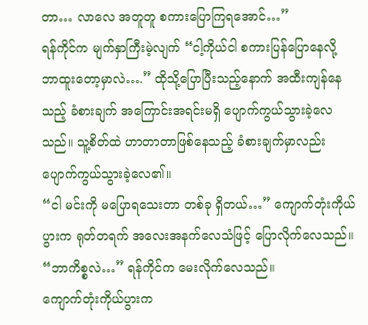တာ… လာလေ အတူတူ စကားပြောကြရအောင်…”
ရန်ကိုင်က မျက်နှာကြီးမဲ့လျက် “ငါ့ကိုယ်ငါ စကားပြန်ပြောနေလို့ ဘာထူးတော့မှာလဲ….” ထိုသို့ပြောပြီးသည့်နောက် အထီးကျန်နေသည့် ခံစားချက် အကြောင်းအရင်းမရှိ ပျောက်ကွယ်သွားခဲ့လေသည်။ သူ့စိတ်ထဲ ဟာတာတာဖြစ်နေသည့် ခံစားချက်မှာလည်း ပျောက်ကွယ်သွားခဲ့လေ၏။
“ငါ မင်းကို မပြောရသေးတာ တစ်ခု ရှိတယ်…” ကျောက်တုံးကိုယ်ပွားက ရုတ်တရက် အလေးအနက်လေသံဖြင့် ပြောလိုက်လေသည်။
“ဘာကိစ္စလဲ…” ရန်ကိုင်က မေးလိုက်လေသည်။
ကျောက်တုံးကိုယ်ပွားက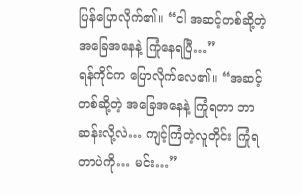ပြန်ပြောလိုက်၏။ “ငါ အဆင့်တစ်ဆို့တဲ့ အခြေအနေနဲ့ ကြုံနေရပြီ…”
ရန်ကိုင်က ပြောလိုက်လေ၏။ “အဆင့်တစ်ဆို့တဲ့ အခြေအနေနဲ့ ကြုံရတာ ဘာဆန်းလို့လဲ… ကျင့်ကြံတဲ့လူတိုင်း ကြုံရတာပဲကို… မင်း…”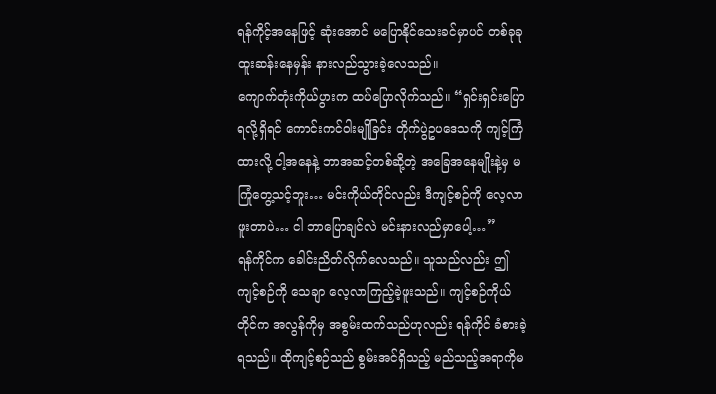ရန်ကိုင့်အနေဖြင့် ဆုံးအောင် မပြောနိုင်သေးခင်မှာပင် တစ်ခုခု ထူးဆန်းနေမှန်း နားလည်သွားခဲ့လေသည်။
ကျောက်တုံးကိုယ်ပွားက ထပ်ပြောလိုက်သည်။ “ရှင်းရှင်းပြောရလို့ရှိရင် ကောင်းကင်ဝါးမျိုခြင်း တိုက်ပွဲဥပဒေသကို ကျင့်ကြံထားလို့ ငါ့အနေနဲ့ ဘာအဆင့်တစ်ဆို့တဲ့ အခြေအနေမျိုးနဲ့မှ မကြုံတွေ့သင့်ဘူး… မင်းကိုယ်တိုင်လည်း ဒီကျင့်စဉ်ကို လေ့လာဖူးတာပဲ… ငါ ဘာပြောချင်လဲ မင်းနားလည်မှာပေါ့…”
ရန်ကိုင်က ခေါင်းညိတ်လိုက်လေသည်။ သူသည်လည်း ဤကျင့်စဉ်ကို သေချာ လေ့လာကြည့်ခဲ့ဖူးသည်။ ကျင့်စဉ်ကိုယ်တိုင်က အလွန်ကိုမှ အစွမ်းထက်သည်ဟုလည်း ရန်ကိုင် ခံစားခဲ့ရသည်။ ထိုကျင့်စဉ်သည် စွမ်းအင်ရှိသည့် မည်သည့်အရာကိုမ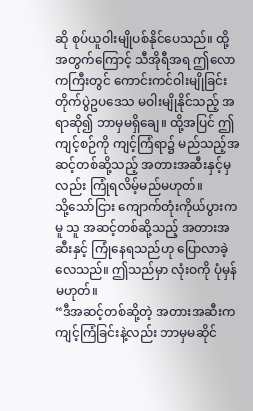ဆို စုပ်ယူဝါးမျိုပစ်နိုင်ပေသည်။ ထို့အတွက်ကြောင့် သီအိုရီအရ ဤလောကကြီးတွင် ကောင်းကင်ဝါးမျိုခြင်း တိုက်ပွဲဥပဒေသ မဝါးမျိုနိုင်သည့် အရာဆို၍ ဘာမှမရှိချေ။ ထို့အပြင် ဤကျင့်စဉ်ကို ကျင့်ကြံရာ၌ မည်သည့်အဆင့်တစ်ဆို့သည့် အတားအဆီးနှင့်မှလည်း ကြုံရလိမ့်မည်မဟုတ်။
သို့သော်ငြား ကျောက်တုံးကိုယ်ပွားကမူ သူ အဆင့်တစ်ဆို့သည့် အတားအဆီးနှင့် ကြုံနေရသည်ဟု ပြောလာခဲ့လေသည်။ ဤသည်မှာ လုံးဝကို ပုံမှန်မဟုတ်။
“ဒီအဆင့်တစ်ဆို့တဲ့ အတားအဆီးက ကျင့်ကြံခြင်းနဲ့လည်း ဘာမှမဆိုင်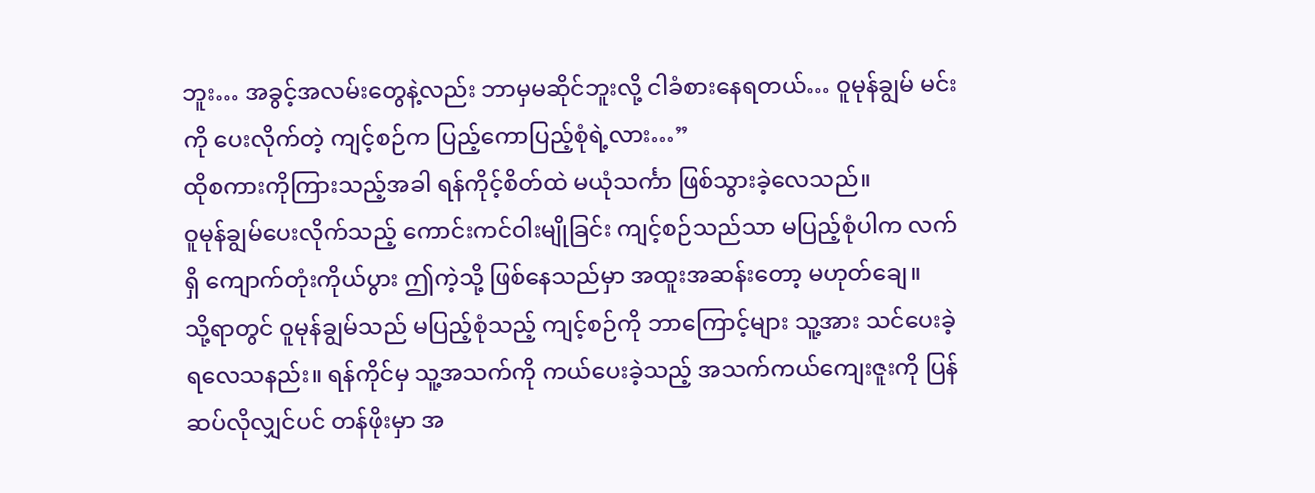ဘူး… အခွင့်အလမ်းတွေနဲ့လည်း ဘာမှမဆိုင်ဘူးလို့ ငါခံစားနေရတယ်… ဝူမုန်ချွမ် မင်းကို ပေးလိုက်တဲ့ ကျင့်စဉ်က ပြည့်ကောပြည့်စုံရဲ့လား…”
ထိုစကားကိုကြားသည့်အခါ ရန်ကိုင့်စိတ်ထဲ မယုံသင်္ကာ ဖြစ်သွားခဲ့လေသည်။
ဝူမုန်ချွမ်ပေးလိုက်သည့် ကောင်းကင်ဝါးမျိုခြင်း ကျင့်စဉ်သည်သာ မပြည့်စုံပါက လက်ရှိ ကျောက်တုံးကိုယ်ပွား ဤကဲ့သို့ ဖြစ်နေသည်မှာ အထူးအဆန်းတော့ မဟုတ်ချေ။
သို့ရာတွင် ဝူမုန်ချွမ်သည် မပြည့်စုံသည့် ကျင့်စဉ်ကို ဘာကြောင့်များ သူ့အား သင်ပေးခဲ့ရလေသနည်း။ ရန်ကိုင်မှ သူ့အသက်ကို ကယ်ပေးခဲ့သည့် အသက်ကယ်ကျေးဇူးကို ပြန်ဆပ်လိုလျှင်ပင် တန်ဖိုးမှာ အ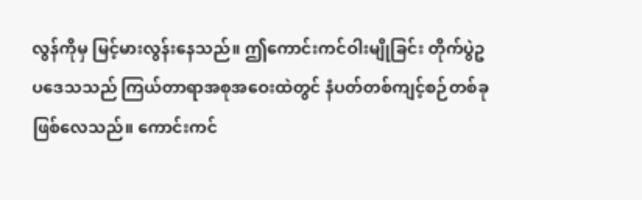လွန်ကိုမှ မြင့်မားလွန်းနေသည်။ ဤကောင်းကင်ဝါးမျိုခြင်း တိုက်ပွဲဥပဒေသသည် ကြယ်တာရာအစုအဝေးထဲတွင် နံပတ်တစ်ကျင့်စဉ်တစ်ခု ဖြစ်လေသည်။ ကောင်းကင်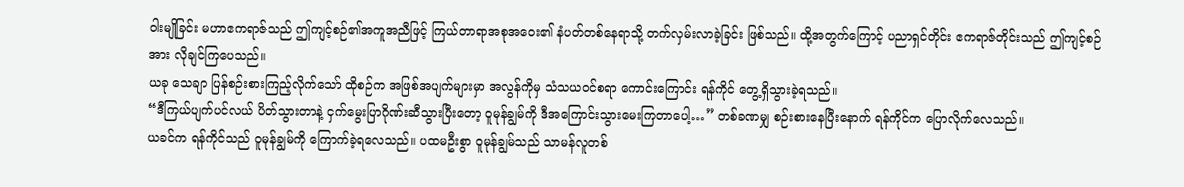ဝါးမျိုခြင်း မဟာဧကရာဇ်သည် ဤကျင့်စဉ်၏အကူအညီဖြင့် ကြယ်တာရာအစုအဝေး၏ နံပတ်တစ်နေရာသို့ တက်လှမ်းလာခဲ့ခြင်း ဖြစ်သည်။ ထို့အတွက်ကြောင့် ပညာရှင်တိုင်း ဧကရာဇ်တိုင်းသည် ဤကျင့်စဉ်အား လိုချင်ကြပေသည်။
ယခု သေချာ ပြန်စဉ်းစားကြည့်လိုက်သော် ထိုစဉ်က အဖြစ်အပျက်များမှာ အလွန်ကိုမှ သံသယဝင်စရာ ကောင်းကြောင်း ရန်ကိုင် တွေ့ရှိသွားခဲ့ရသည်။
“ဒီကြယ်ပျက်ပင်လယ် ပိတ်သွားတာနဲ့ ငှက်မွေးပြာဂိုဏ်းဆီသွားပြီးတော့ ဝူမုန်ချွမ်ကို ဒီအကြောင်းသွားမေးကြတာပေါ့…” တစ်ခဏမျှ စဉ်းစားနေပြီးနောက် ရန်ကိုင်က ပြောလိုက်လေသည်။
ယခင်က ရန်ကိုင်သည် ဝူမုန်ချွမ်ကို ကြောက်ခဲ့ရလေသည်။ ပထမဦးစွာ ဝူမုန်ချွမ်သည် သာမန်လူတစ်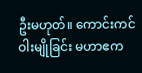ဦးမဟုတ်။ ကောင်းကင်ဝါးမျိုခြင်း မဟာဧက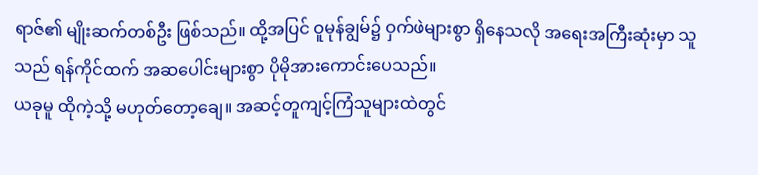ရာဇ်၏ မျိုးဆက်တစ်ဦး ဖြစ်သည်။ ထို့အပြင် ဝူမုန်ချွမ်၌ ဝှက်ဖဲများစွာ ရှိနေသလို အရေးအကြီးဆုံးမှာ သူသည် ရန်ကိုင်ထက် အဆပေါင်းများစွာ ပိုမိုအားကောင်းပေသည်။
ယခုမူ ထိုကဲ့သို့ မဟုတ်တော့ချေ။ အဆင့်တူကျင့်ကြံသူများထဲတွင်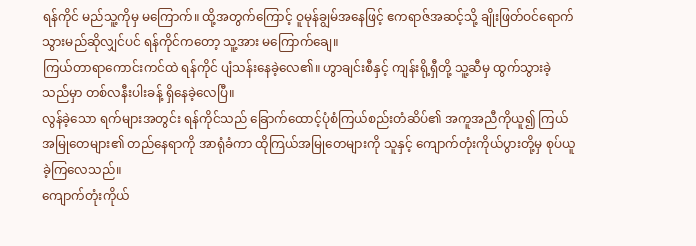ရန်ကိုင် မည်သူ့ကိုမှ မကြောက်။ ထို့အတွက်ကြောင့် ဝူမုန်ချွမ်အနေဖြင့် ဧကရာဇ်အဆင့်သို့ ချိုးဖြတ်ဝင်ရောက်သွားမည်ဆိုလျှင်ပင် ရန်ကိုင်ကတော့ သူ့အား မကြောက်ချေ။
ကြယ်တာရာကောင်းကင်ထဲ ရန်ကိုင် ပျံသန်းနေခဲ့လေ၏။ ဟွာချင်းစီနှင့် ကျန်းရို့ရှီတို့ သူ့ဆီမှ ထွက်သွားခဲ့သည်မှာ တစ်လနီးပါးခန့် ရှိနေခဲ့လေပြီ။
လွန်ခဲ့သော ရက်များအတွင်း ရန်ကိုင်သည် ခြောက်ထောင့်ပုံစံကြယ်စည်းတံဆိပ်၏ အကူအညီကိုယူ၍ ကြယ်အမြုတေများ၏ တည်နေရာကို အာရုံခံကာ ထိုကြယ်အမြုတေများကို သူနှင့် ကျောက်တုံးကိုယ်ပွားတို့မှ စုပ်ယူခဲ့ကြလေသည်။
ကျောက်တုံးကိုယ်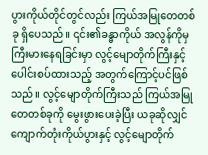ပွားကိုယ်တိုင်တွင်လည်း ကြယ်အမြုတေတစ်ခု ရှိပေသည်။ ၎င်း၏ခန္ဓာကိုယ် အလွန်ကိုမှ ကြီးမားနေရခြင်းမှာ လွင့်မျောတိုက်ကြီးနှင့် ပေါင်းစပ်ထားသည့် အတွက်ကြောင့်ပင်ဖြစ်သည်။ လွင့်မျောတိုက်ကြီးသည် ကြယ်အမြုတေတစ်ခုကို မွေးဖွားပေးခဲ့ပြီး ယခုဆိုလျှင် ကျောက်တုံးကိုယ်ပွားနှင့် လွင့်မျောတိုက်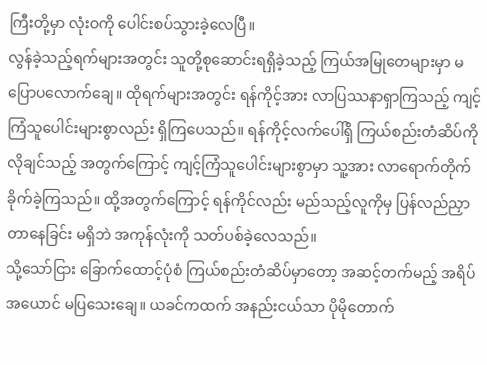ကြီးတို့မှာ လုံးဝကို ပေါင်းစပ်သွားခဲ့လေပြီ။
လွန်ခဲ့သည့်ရက်များအတွင်း သူတို့စုဆောင်းရရှိခဲ့သည့် ကြယ်အမြုတေများမှာ မပြောပလောက်ချေ။ ထိုရက်များအတွင်း ရန်ကိုင့်အား လာပြဿနာရှာကြသည့် ကျင့်ကြံသူပေါင်းများစွာလည်း ရှိကြပေသည်။ ရန်ကိုင့်လက်ပေါ်ရှိ ကြယ်စည်းတံဆိပ်ကို လိုချင်သည့် အတွက်ကြောင့် ကျင့်ကြံသူပေါင်းများစွာမှာ သူ့အား လာရောက်တိုက်ခိုက်ခဲ့ကြသည်။ ထို့အတွက်ကြောင့် ရန်ကိုင်လည်း မည်သည့်လူကိုမှ ပြန်လည်ညှာတာနေခြင်း မရှိဘဲ အကုန်လုံးကို သတ်ပစ်ခဲ့လေသည်။
သို့သော်ငြား ခြောက်ထောင့်ပုံစံ ကြယ်စည်းတံဆိပ်မှာတော့ အဆင့်တက်မည့် အရိပ်အယောင် မပြသေးချေ။ ယခင်ကထက် အနည်းငယ်သာ ပိုမိုတောက်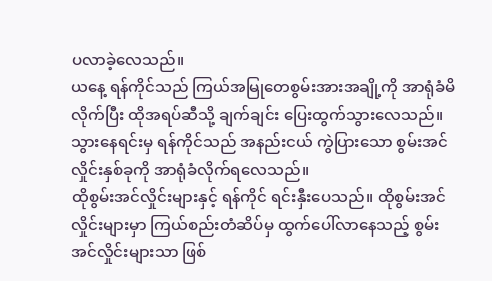ပလာခဲ့လေသည်။
ယနေ့ ရန်ကိုင်သည် ကြယ်အမြုတေစွမ်းအားအချို့ကို အာရုံခံမိလိုက်ပြီး ထိုအရပ်ဆီသို့ ချက်ချင်း ပြေးထွက်သွားလေသည်။
သွားနေရင်းမှ ရန်ကိုင်သည် အနည်းငယ် ကွဲပြားသော စွမ်းအင်လှိုင်းနှစ်ခုကို အာရုံခံလိုက်ရလေသည်။
ထိုစွမ်းအင်လှိုင်းများနှင့် ရန်ကိုင် ရင်းနှီးပေသည်။ ထိုစွမ်းအင်လှိုင်းများမှာ ကြယ်စည်းတံဆိပ်မှ ထွက်ပေါ်လာနေသည့် စွမ်းအင်လှိုင်းများသာ ဖြစ်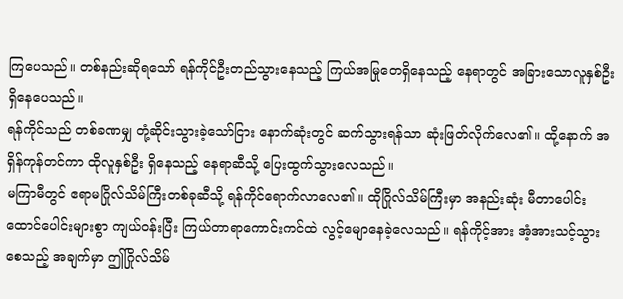ကြပေသည်။ တစ်နည်းဆိုရသော် ရန်ကိုင်ဦးတည်သွားနေသည့် ကြယ်အမြုတေရှိနေသည့် နေရာတွင် အခြားသောလူနှစ်ဦး ရှိနေပေသည်။
ရန်ကိုင်သည် တစ်ခဏမျှ တုံ့ဆိုင်းသွားခဲ့သော်ငြား နောက်ဆုံးတွင် ဆက်သွားရန်သာ ဆုံးဖြတ်လိုက်လေ၏။ ထို့နောက် အရှိန်ကုန်တင်ကာ ထိုလူနှစ်ဦး ရှိနေသည့် နေရာဆီသို့ ပြေးထွက်သွားလေသည်။
မကြာမီတွင် ဧရာမဂြိုလ်သိမ်ကြီးတစ်ခုဆီသို့ ရန်ကိုင်ရောက်လာလေ၏။ ထိုဂြိုလ်သိမ်ကြီးမှာ အနည်းဆုံး မီတာပေါင်း ထောင်ပေါင်းများစွာ ကျယ်ဝန်းပြီး ကြယ်တာရာကောင်းကင်ထဲ လွင့်မျောနေခဲ့လေသည်။ ရန်ကိုင့်အား အံ့အားသင့်သွားစေသည့် အချက်မှာ ဤဂြိုလ်သိမ်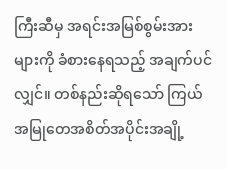ကြီးဆီမှ အရင်းအမြစ်စွမ်းအားများကို ခံစားနေရသည့် အချက်ပင်လျှင်။ တစ်နည်းဆိုရသော် ကြယ်အမြုတေအစိတ်အပိုင်းအချို့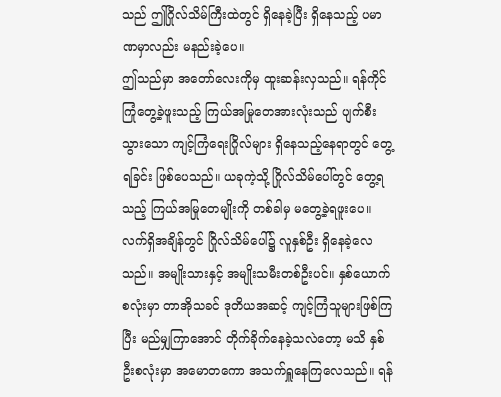သည် ဤဂြိုလ်သိမ်ကြီးထဲတွင် ရှိနေခဲ့ပြီး ရှိနေသည့် ပမာဏမှာလည်း မနည်းခဲ့ပေ။
ဤသည်မှာ အတော်လေးကိုမှ ထူးဆန်းလှသည်။ ရန်ကိုင် ကြုံတွေ့ခဲ့ဖူးသည့် ကြယ်အမြုတေအားလုံးသည် ပျက်စီးသွားသော ကျင့်ကြံရေးဂြိုလ်များ ရှိနေသည့်နေရာတွင် တွေ့ရခြင်း ဖြစ်ပေသည်။ ယခုကဲ့သို့ ဂြိုလ်သိမ်ပေါ်တွင် တွေ့ရသည့် ကြယ်အမြုတေမျိုးကို တစ်ခါမှ မတွေ့ခဲ့ရဖူးပေ။
လက်ရှိအချိန်တွင် ဂြိုလ်သိမ်ပေါ်၌ လူနှစ်ဦး ရှိနေခဲ့လေသည်။ အမျိုးသားနှင့် အမျိုးသမီးတစ်ဦးပင်။ နှစ်ယောက်စလုံးမှာ တာအိုသခင် ဒုတိယအဆင့် ကျင့်ကြံသူများဖြစ်ကြပြီး မည်မျှကြာအောင် တိုက်ခိုက်နေခဲ့သလဲတော့ မသိ နှစ်ဦးစလုံးမှာ အမောတကော အသက်ရှူနေကြလေသည်။ ရန်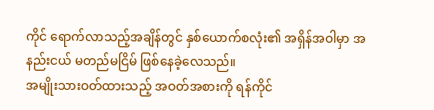ကိုင် ရောက်လာသည့်အချိန်တွင် နှစ်ယောက်စလုံး၏ အရှိန်အဝါမှာ အနည်းငယ် မတည်မငြိမ် ဖြစ်နေခဲ့လေသည်။
အမျိုးသားဝတ်ထားသည့် အဝတ်အစားကို ရန်ကိုင်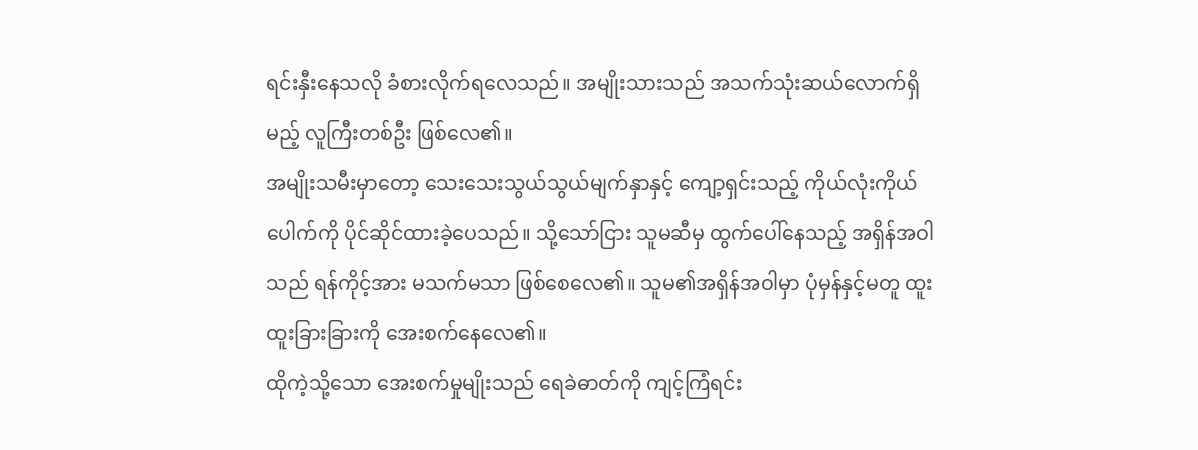ရင်းနှီးနေသလို ခံစားလိုက်ရလေသည်။ အမျိုးသားသည် အသက်သုံးဆယ်လောက်ရှိမည့် လူကြီးတစ်ဦး ဖြစ်လေ၏။
အမျိုးသမီးမှာတော့ သေးသေးသွယ်သွယ်မျက်နှာနှင့် ကျော့ရှင်းသည့် ကိုယ်လုံးကိုယ်ပေါက်ကို ပိုင်ဆိုင်ထားခဲ့ပေသည်။ သို့သော်ငြား သူမဆီမှ ထွက်ပေါ်နေသည့် အရှိန်အဝါသည် ရန်ကိုင့်အား မသက်မသာ ဖြစ်စေလေ၏။ သူမ၏အရှိန်အဝါမှာ ပုံမှန်နှင့်မတူ ထူးထူးခြားခြားကို အေးစက်နေလေ၏။
ထိုကဲ့သို့သော အေးစက်မှုမျိုးသည် ရေခဲဓာတ်ကို ကျင့်ကြံရင်း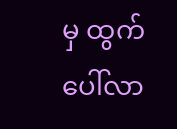မှ ထွက်ပေါ်လာ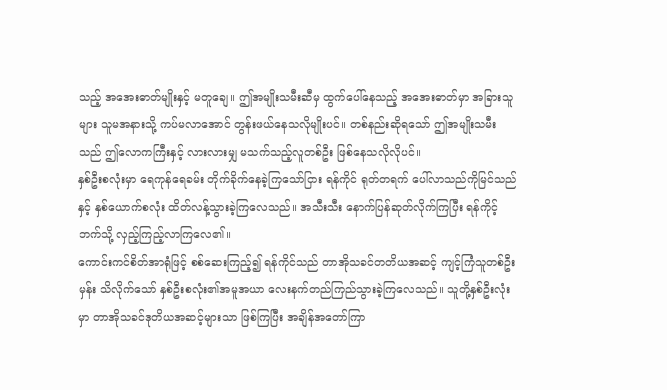သည့် အအေးဓာတ်မျိုးနှင့် မတူချေ။ ဤအမျိုးသမီးဆီမှ ထွက်ပေါ်နေသည့် အအေးဓာတ်မှာ အခြားသူများ သူမအနားသို့ ကပ်မလာအောင် တွန်းဖယ်နေသလိုမျိုးပင်။ တစ်နည်းဆိုရသော် ဤအမျိုးသမီးသည် ဤလောကကြီးနှင့် လားလားမျှ မသက်သည့်လူတစ်ဦး ဖြစ်နေသလိုလိုပင်။
နှစ်ဦးစလုံးမှာ ရေကုန်ရေခမ်း တိုက်ခိုက်နေခဲ့ကြသော်ငြား ရန်ကိုင် ရုတ်တရက် ပေါ်လာသည်ကိုမြင်သည်နှင့် နှစ်ယောက်စလုံး ထိတ်လန့်သွားခဲ့ကြလေသည်။ အသီးသီး နောက်ပြန်ဆုတ်လိုက်ကြပြီး ရန်ကိုင့်ဘက်သို့ လှည့်ကြည့်လာကြလေ၏။
ကောင်းကင်စိတ်အာရုံဖြင့် စစ်ဆေးကြည့်၍ ရန်ကိုင်သည် တာအိုသခင်တတိယအဆင့် ကျင့်ကြံသူတစ်ဦးမှန်း သိလိုက်သော် နှစ်ဦးစလုံး၏အမူအယာ လေးနက်တည်ကြည်သွားခဲ့ကြလေသည်။ သူတို့နှစ်ဦးလုံးမှာ တာအိုသခင်ဒုတိယအဆင့်များသာ ဖြစ်ကြပြီး အချိန်အတော်ကြာ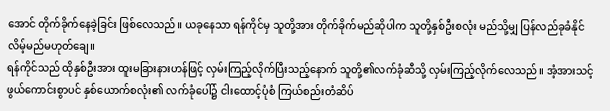အောင် တိုက်ခိုက်နေခဲ့ခြင်း ဖြစ်လေသည်။ ယခုနေသာ ရန်ကိုင်မှ သူတို့အား တိုက်ခိုက်မည်ဆိုပါက သူတို့နှစ်ဦးစလုံး မည်သို့မျှ ပြန်လည်ခုခံနိုင်လိမ့်မည်မဟုတ်ချေ။
ရန်ကိုင်သည် ထိုနှစ်ဦးအား ထူးမခြားနားဟန်ဖြင့် လှမ်းကြည့်လိုက်ပြီးသည့်နောက် သူတို့၏လက်ခုံဆီသို့ လှမ်းကြည့်လိုက်လေသည်။ အံ့အားသင့်ဖွယ်ကောင်းစွာပင် နှစ်ယောက်စလုံး၏ လက်ခုံပေါ်၌ ငါးထောင့်ပုံစံ ကြယ်စည်းတံဆိပ်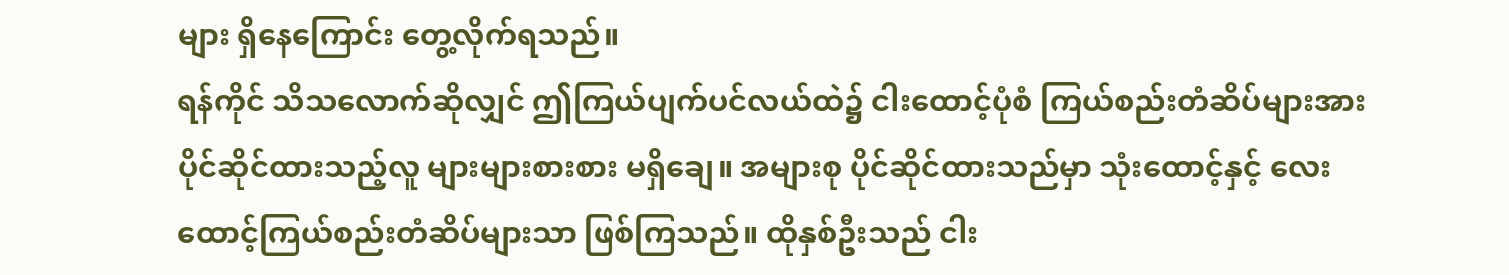များ ရှိနေကြောင်း တွေ့လိုက်ရသည်။
ရန်ကိုင် သိသလောက်ဆိုလျှင် ဤကြယ်ပျက်ပင်လယ်ထဲ၌ ငါးထောင့်ပုံစံ ကြယ်စည်းတံဆိပ်များအား ပိုင်ဆိုင်ထားသည့်လူ များများစားစား မရှိချေ။ အများစု ပိုင်ဆိုင်ထားသည်မှာ သုံးထောင့်နှင့် လေးထောင့်ကြယ်စည်းတံဆိပ်များသာ ဖြစ်ကြသည်။ ထိုနှစ်ဦးသည် ငါး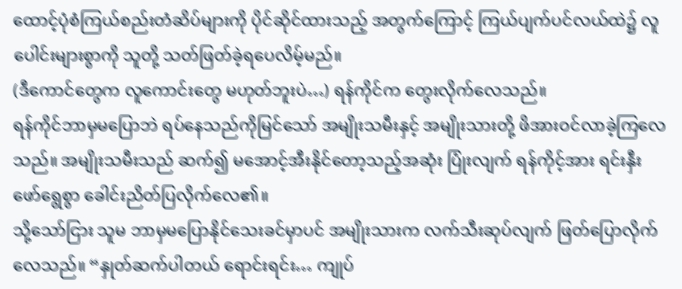ထောင့်ပုံစံကြယ်စည်းတံဆိပ်များကို ပိုင်ဆိုင်ထားသည့် အတွက်ကြောင့် ကြယ်ပျက်ပင်လယ်ထဲ၌ လူပေါင်းများစွာကို သူတို့ သတ်ဖြတ်ခဲ့ရပေလိမ့်မည်။
(ဒီကောင်တွေက လူကောင်းတွေ မဟုတ်ဘူးပဲ…) ရန်ကိုင်က တွေးလိုက်လေသည်။
ရန်ကိုင်ဘာမှမပြောဘဲ ရပ်နေသည်ကိုမြင်သော် အမျိုးသမီးနှင့် အမျိုးသားတို့ ဖိအားဝင်လာခဲ့ကြလေသည်။ အမျိုးသမီးသည် ဆက်၍ မအောင့်အီးနိုင်တော့သည့်အဆုံး ပြုံးလျက် ရန်ကိုင့်အား ရင်းနှီးဖော်ရွေစွာ ခေါင်းညိတ်ပြလိုက်လေ၏။
သို့သော်ငြား သူမ ဘာမှမပြောနိုင်သေးခင်မှာပင် အမျိုးသားက လက်သီးဆုပ်လျက် ဖြတ်ပြောလိုက်လေသည်။ “နှုတ်ဆက်ပါတယ် ရောင်းရင်း… ကျုပ်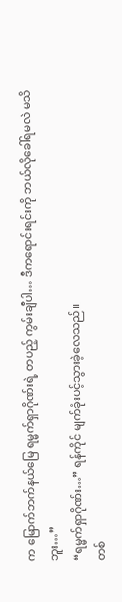က မြောက်ဘက်နယ်မြေ ရမ္မက်ရှာဂိုဏ်းရဲ့ တပည့် ကွမ်းချီပါ… ဒီကရောင်းရင်းကို ဘယ်လိုခေါ်ရမလဲ မသိဘူး…”
“ရမ္မက်ရှာဂိုဏ်း…” ရန်ကိုင် မျက်ခုံးပင့်သွားခဲ့လေသည်။
တစ်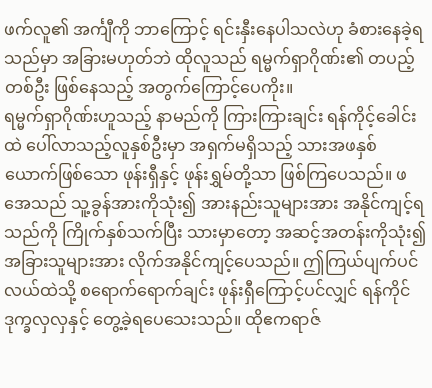ဖက်လူ၏ အင်္ကျီကို ဘာကြောင့် ရင်းနှီးနေပါသလဲဟု ခံစားနေခဲ့ရသည်မှာ အခြားမဟုတ်ဘဲ ထိုလူသည် ရမ္မက်ရှာဂိုဏ်း၏ တပည့်တစ်ဦး ဖြစ်နေသည့် အတွက်ကြောင့်ပေကိုး။
ရမ္မက်ရှာဂိုဏ်းဟူသည့် နာမည်ကို ကြားကြားချင်း ရန်ကိုင့်ခေါင်းထဲ ပေါ်လာသည့်လူနှစ်ဦးမှာ အရှက်မရှိသည့် သားအဖနှစ်ယောက်ဖြစ်သော ဖုန်းရှီနှင့် ဖုန်းရွှမ်တို့သာ ဖြစ်ကြပေသည်။ ဖအေသည် သူ့ခွန်အားကိုသုံး၍ အားနည်းသူများအား အနိုင်ကျင့်ရသည်ကို ကြိုက်နှစ်သက်ပြီး သားမှာတော့ အဆင့်အတန်းကိုသုံး၍ အခြားသူများအား လိုက်အနိုင်ကျင့်ပေသည်။ ဤကြယ်ပျက်ပင်လယ်ထဲသို့ စရောက်ရောက်ချင်း ဖုန်းရှီကြောင့်ပင်လျှင် ရန်ကိုင် ဒုက္ခလှလှနှင့် တွေ့ခဲ့ရပေသေးသည်။ ထိုဧကရာဇ်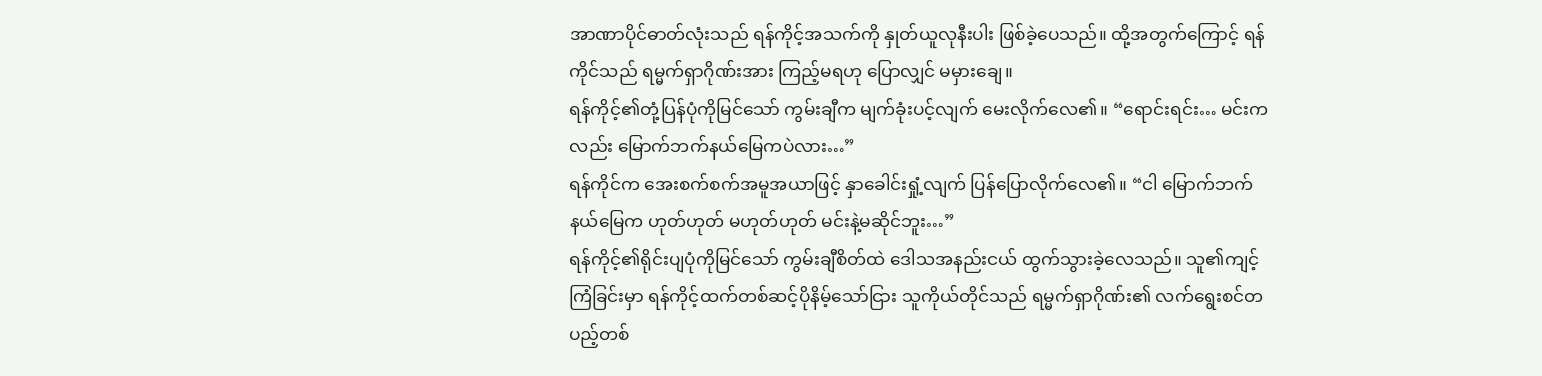အာဏာပိုင်ဓာတ်လုံးသည် ရန်ကိုင့်အသက်ကို နှုတ်ယူလုနီးပါး ဖြစ်ခဲ့ပေသည်။ ထို့အတွက်ကြောင့် ရန်ကိုင်သည် ရမ္မက်ရှာဂိုဏ်းအား ကြည့်မရဟု ပြောလျှင် မမှားချေ။
ရန်ကိုင့်၏တုံ့ပြန်ပုံကိုမြင်သော် ကွမ်းချီက မျက်ခုံးပင့်လျက် မေးလိုက်လေ၏။ “ရောင်းရင်း… မင်းကလည်း မြောက်ဘက်နယ်မြေကပဲလား…”
ရန်ကိုင်က အေးစက်စက်အမူအယာဖြင့် နှာခေါင်းရှုံ့လျက် ပြန်ပြောလိုက်လေ၏။ “ငါ မြောက်ဘက်နယ်မြေက ဟုတ်ဟုတ် မဟုတ်ဟုတ် မင်းနဲ့မဆိုင်ဘူး…”
ရန်ကိုင့်၏ရိုင်းပျပုံကိုမြင်သော် ကွမ်းချီစိတ်ထဲ ဒေါသအနည်းငယ် ထွက်သွားခဲ့လေသည်။ သူ၏ကျင့်ကြံခြင်းမှာ ရန်ကိုင့်ထက်တစ်ဆင့်ပိုနိမ့်သော်ငြား သူကိုယ်တိုင်သည် ရမ္မက်ရှာဂိုဏ်း၏ လက်ရွေးစင်တပည့်တစ်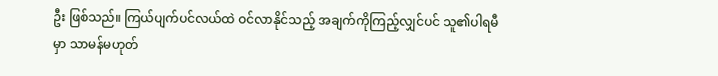ဦး ဖြစ်သည်။ ကြယ်ပျက်ပင်လယ်ထဲ ဝင်လာနိုင်သည့် အချက်ကိုကြည့်လျှင်ပင် သူ၏ပါရမီမှာ သာမန်မဟုတ်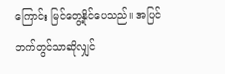ကြောင်း မြင်တွေ့နိုင်ပေသည်။ အပြင်ဘက်တွင်သာဆိုလျှင်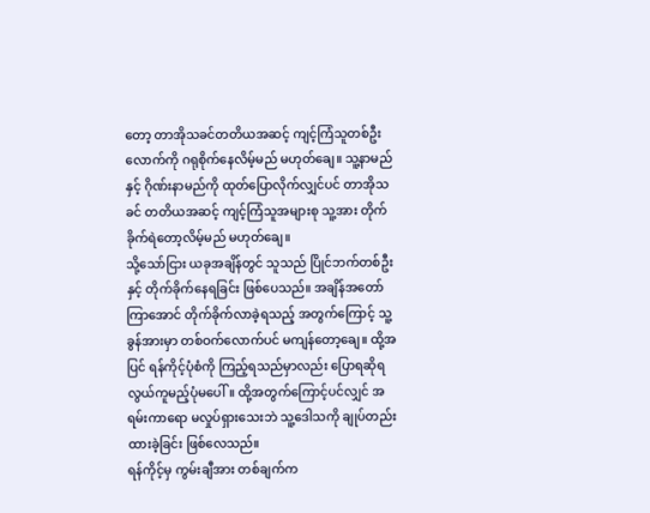တော့ တာအိုသခင်တတိယအဆင့် ကျင့်ကြံသူတစ်ဦးလောက်ကို ဂရုစိုက်နေလိမ့်မည် မဟုတ်ချေ။ သူ့နာမည်နှင့် ဂိုဏ်းနာမည်ကို ထုတ်ပြောလိုက်လျှင်ပင် တာအိုသခင် တတိယအဆင့် ကျင့်ကြံသူအများစု သူ့အား တိုက်ခိုက်ရဲတော့လိမ့်မည် မဟုတ်ချေ။
သို့သော်ငြား ယခုအချိန်တွင် သူသည် ပြိုင်ဘက်တစ်ဦးနှင့် တိုက်ခိုက်နေရခြင်း ဖြစ်ပေသည်။ အချိန်အတော်ကြာအောင် တိုက်ခိုက်လာခဲ့ရသည့် အတွက်ကြောင့် သူ့ခွန်အားမှာ တစ်ဝက်လောက်ပင် မကျန်တော့ချေ။ ထို့အပြင် ရန်ကိုင့်ပုံစံကို ကြည့်ရသည်မှာလည်း ပြောရဆိုရ လွယ်ကူမည့်ပုံမပေါ်။ ထို့အတွက်ကြောင့်ပင်လျှင် အရမ်းကာရော မလှုပ်ရှားသေးဘဲ သူ့ဒေါသကို ချုပ်တည်းထားခဲ့ခြင်း ဖြစ်လေသည်။
ရန်ကိုင့်မှ ကွမ်းချီအား တစ်ချက်က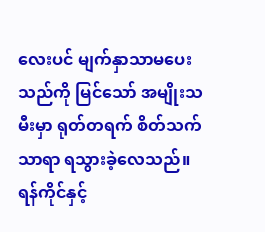လေးပင် မျက်နှာသာမပေးသည်ကို မြင်သော် အမျိုးသမီးမှာ ရုတ်တရက် စိတ်သက်သာရာ ရသွားခဲ့လေသည်။
ရန်ကိုင်နှင့်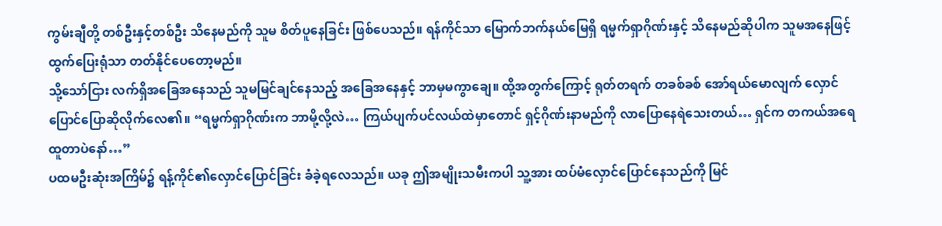ကွမ်းချီတို့ တစ်ဦးနှင့်တစ်ဦး သိနေမည်ကို သူမ စိတ်ပူနေခြင်း ဖြစ်ပေသည်။ ရန်ကိုင်သာ မြောက်ဘက်နယ်မြေရှိ ရမ္မက်ရှာဂိုဏ်းနှင့် သိနေမည်ဆိုပါက သူမအနေဖြင့် ထွက်ပြေးရုံသာ တတ်နိုင်ပေတော့မည်။
သို့သော်ငြား လက်ရှိအခြေအနေသည် သူမမြင်ချင်နေသည့် အခြေအနေနှင့် ဘာမှမကွာချေ။ ထို့အတွက်ကြောင့် ရုတ်တရက် တခစ်ခစ် အော်ရယ်မောလျက် လှောင်ပြောင်ပြောဆိုလိုက်လေ၏။ “ရမ္မက်ရှာဂိုဏ်းက ဘာမို့လို့လဲ… ကြယ်ပျက်ပင်လယ်ထဲမှာတောင် ရှင့်ဂိုဏ်းနာမည်ကို လာပြောနေရဲသေးတယ်… ရှင်က တကယ်အရေထူတာပဲနော်…”
ပထမဦးဆုံးအကြိမ်၌ ရန့်ကိုင်၏လှောင်ပြောင်ခြင်း ခံခဲ့ရလေသည်။ ယခု ဤအမျိုးသမီးကပါ သူ့အား ထပ်မံလှောင်ပြောင်နေသည်ကို မြင်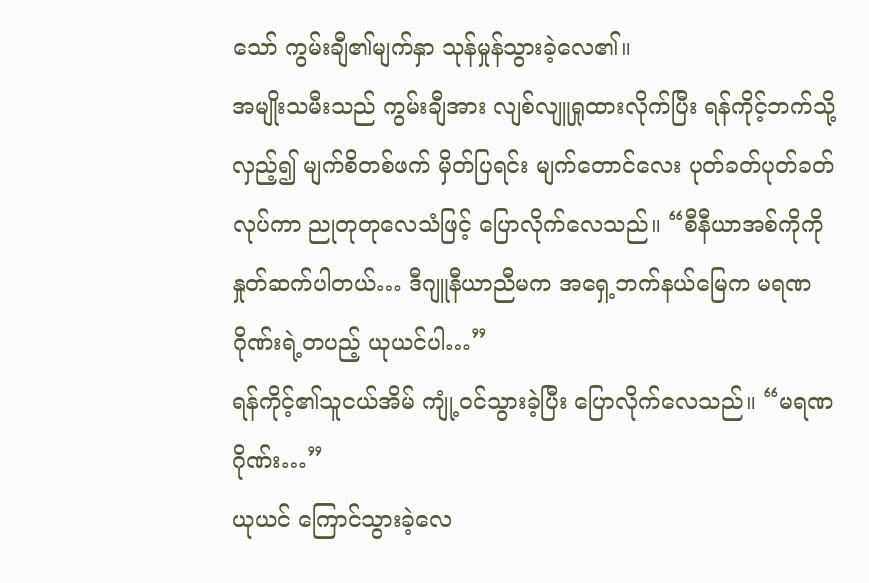သော် ကွမ်းချီ၏မျက်နှာ သုန်မှုန်သွားခဲ့လေ၏။
အမျိုးသမီးသည် ကွမ်းချီအား လျစ်လျူရှုထားလိုက်ပြီး ရန်ကိုင့်ဘက်သို့ လှည့်၍ မျက်စိတစ်ဖက် မှိတ်ပြရင်း မျက်တောင်လေး ပုတ်ခတ်ပုတ်ခတ်လုပ်ကာ ညုတုတုလေသံဖြင့် ပြောလိုက်လေသည်။ “စီနီယာအစ်ကိုကို နှုတ်ဆက်ပါတယ်… ဒီဂျူနီယာညီမက အရှေ့ဘက်နယ်မြေက မရဏဂိုဏ်းရဲ့တပည့် ယုယင်ပါ…”
ရန်ကိုင့်၏သူငယ်အိမ် ကျုံ့ဝင်သွားခဲ့ပြီး ပြောလိုက်လေသည်။ “မရဏဂိုဏ်း…”
ယုယင် ကြောင်သွားခဲ့လေ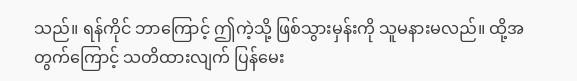သည်။ ရန်ကိုင် ဘာကြောင့် ဤကဲ့သို့ ဖြစ်သွားမှန်းကို သူမနားမလည်။ ထို့အတွက်ကြောင့် သတိထားလျက် ပြန်မေး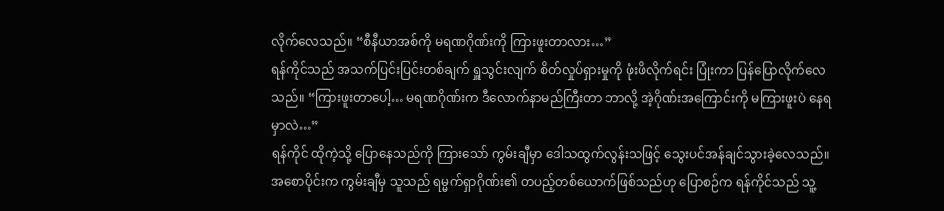လိုက်လေသည်။ “စီနီယာအစ်ကို မရဏဂိုဏ်းကို ကြားဖူးတာလား…”
ရန်ကိုင်သည် အသက်ပြင်းပြင်းတစ်ချက် ရှူသွင်းလျက် စိတ်လှုပ်ရှားမှုကို ဖုံးဖိလိုက်ရင်း ပြုံးကာ ပြန်ပြောလိုက်လေသည်။ “ကြားဖူးတာပေါ့… မရဏဂိုဏ်းက ဒီလောက်နာမည်ကြီးတာ ဘာလို့ အဲ့ဂိုဏ်းအကြောင်းကို မကြားဖူးပဲ နေရမှာလဲ…”
ရန်ကိုင် ထိုကဲ့သို့ ပြောနေသည်ကို ကြားသော် ကွမ်းချီမှာ ဒေါသထွက်လွန်းသဖြင့် သွေးပင်အန်ချင်သွားခဲ့လေသည်။
အစောပိုင်းက ကွမ်းချီမှ သူသည် ရမ္မက်ရှာဂိုဏ်း၏ တပည့်တစ်ယောက်ဖြစ်သည်ဟု ပြောစဉ်က ရန်ကိုင်သည် သူ့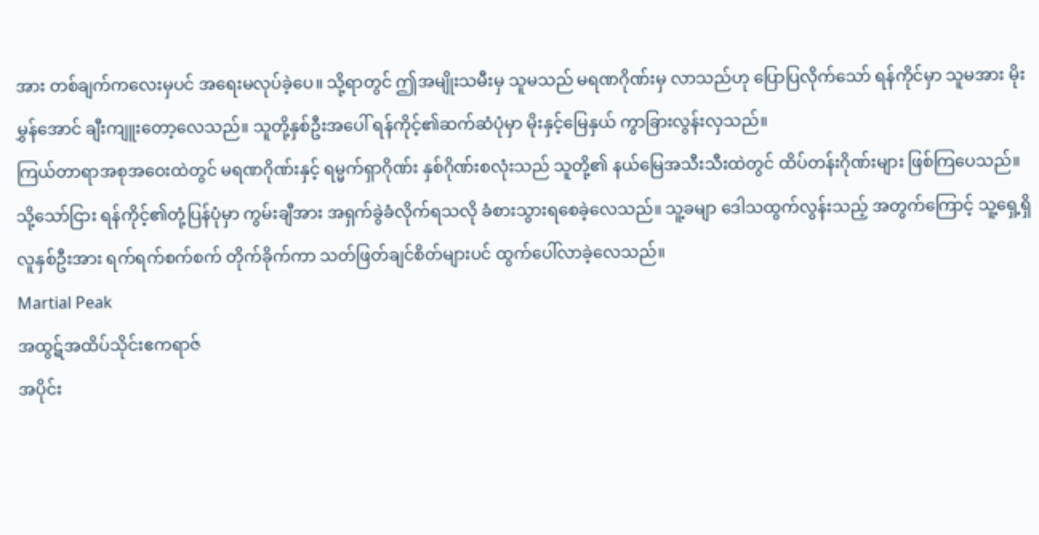အား တစ်ချက်ကလေးမှပင် အရေးမလုပ်ခဲ့ပေ။ သို့ရာတွင် ဤအမျိုးသမီးမှ သူမသည် မရဏဂိုဏ်းမှ လာသည်ဟု ပြောပြလိုက်သော် ရန်ကိုင်မှာ သူမအား မိုးမွှန်အောင် ချီးကျူးတော့လေသည်။ သူတို့နှစ်ဦးအပေါ် ရန်ကိုင့်၏ဆက်ဆံပုံမှာ မိုးနှင့်မြေနှယ် ကွာခြားလွန်းလှသည်။
ကြယ်တာရာအစုအဝေးထဲတွင် မရဏဂိုဏ်းနှင့် ရမ္မက်ရှာဂိုဏ်း နှစ်ဂိုဏ်းစလုံးသည် သူတို့၏ နယ်မြေအသီးသီးထဲတွင် ထိပ်တန်းဂိုဏ်းများ ဖြစ်ကြပေသည်။
သို့သော်ငြား ရန်ကိုင့်၏တုံ့ပြန်ပုံမှာ ကွမ်းချီအား အရှက်ခွဲခံလိုက်ရသလို ခံစားသွားရစေခဲ့လေသည်။ သူ့ခမျာ ဒေါသထွက်လွန်းသည့် အတွက်ကြောင့် သူ့ရှေ့ရှိ လူနှစ်ဦးအား ရက်ရက်စက်စက် တိုက်ခိုက်ကာ သတ်ဖြတ်ချင်စိတ်များပင် ထွက်ပေါ်လာခဲ့လေသည်။
Martial Peak
အထွဋ်အထိပ်သိုင်းဧကရာဇ်
အပိုင်း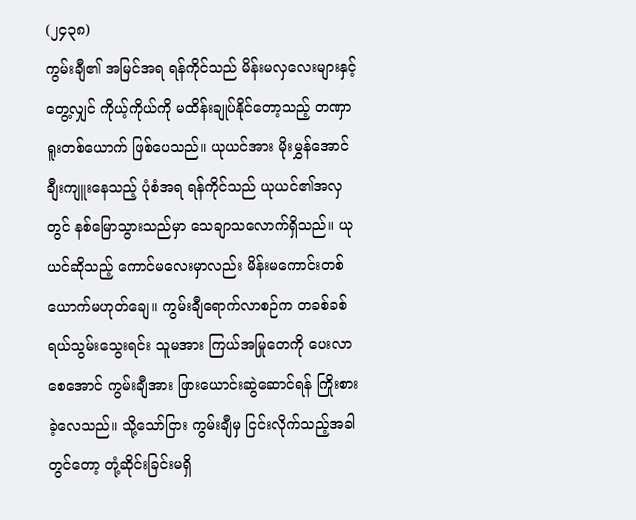(၂၄၃၈)
ကွမ်းချီ၏ အမြင်အရ ရန်ကိုင်သည် မိန်းမလှလေးများနှင့် တွေ့လျှင် ကိုယ့်ကိုယ်ကို မထိန်းချုပ်နိုင်တော့သည့် တဏှာရူးတစ်ယောက် ဖြစ်ပေသည်။ ယုယင်အား မိုးမွှန်အောင် ချီးကျူးနေသည့် ပုံစံအရ ရန်ကိုင်သည် ယုယင်၏အလှတွင် နစ်မြောသွားသည်မှာ သေချာသလောက်ရှိသည်။ ယုယင်ဆိုသည့် ကောင်မလေးမှာလည်း မိန်းမကောင်းတစ်ယောက်မဟုတ်ချေ။ ကွမ်းချီရောက်လာစဉ်က တခစ်ခစ်ရယ်သွမ်းသွေးရင်း သူမအား ကြယ်အမြုတေကို ပေးလာစေအောင် ကွမ်းချီအား ဖြားယောင်းဆွဲဆောင်ရန် ကြိုးစားခဲ့လေသည်။ သို့သော်ငြား ကွမ်းချီမှ ငြင်းလိုက်သည့်အခါတွင်တော့ တုံ့ဆိုင်းခြင်းမရှိ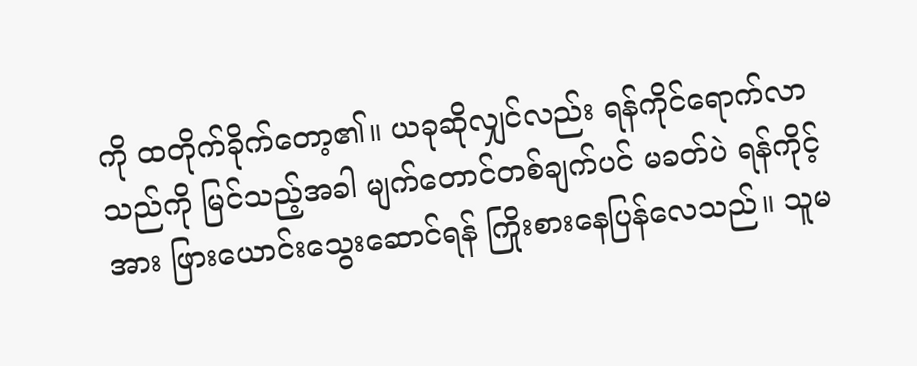ကို ထတိုက်ခိုက်တော့၏။ ယခုဆိုလျှင်လည်း ရန်ကိုင်ရောက်လာသည်ကို မြင်သည့်အခါ မျက်တောင်တစ်ချက်ပင် မခတ်ပဲ ရန်ကိုင့်အား ဖြားယောင်းသွေးဆောင်ရန် ကြိုးစားနေပြန်လေသည်။ သူမ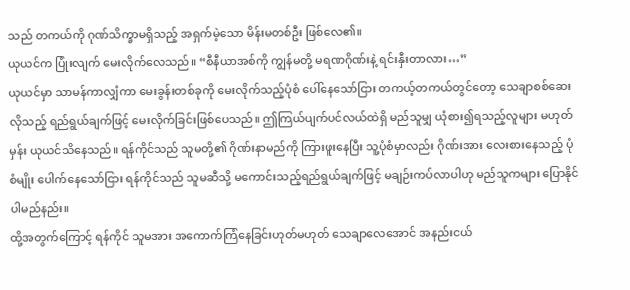သည် တကယ်ကို ဂုဏ်သိက္ခာမရှိသည့် အရှက်မဲ့သော မိန်းမတစ်ဦး ဖြစ်လေ၏။
ယုယင်က ပြုံးလျက် မေးလိုက်လေသည်။ “စီနီယာအစ်ကို ကျွန်မတို့ မရဏဂိုဏ်းနဲ့ ရင်းနှီးတာလား…”
ယုယင်မှာ သာမန်ကာလျှံကာ မေးခွန်းတစ်ခုကို မေးလိုက်သည့်ပုံစံ ပေါ်နေသော်ငြား တကယ့်တကယ်တွင်တော့ သေချာစစ်ဆေးလိုသည့် ရည်ရွယ်ချက်ဖြင့် မေးလိုက်ခြင်းဖြစ်ပေသည်။ ဤကြယ်ပျက်ပင်လယ်ထဲရှိ မည်သူမျှ ယုံစား၍ရသည့်လူများ မဟုတ်မှန်း ယုယင်သိနေသည်။ ရန်ကိုင်သည် သူမတို့၏ ဂိုဏ်းနာမည်ကို ကြားဖူးနေပြီး သူ့ပုံစံမှာလည်း ဂိုဏ်းအား လေးစားနေသည့် ပုံစံမျိုး ပေါက်နေသော်ငြား ရန်ကိုင်သည် သူမဆီသို့ မကောင်းသည့်ရည်ရွယ်ချက်ဖြင့် မချဉ်းကပ်လာပါဟု မည်သူကများ ပြောနိုင်ပါမည်နည်း။
ထို့အတွက်ကြောင့် ရန်ကိုင် သူမအား အကောက်ကြံနေခြင်းဟုတ်မဟုတ် သေချာလေအောင် အနည်းငယ်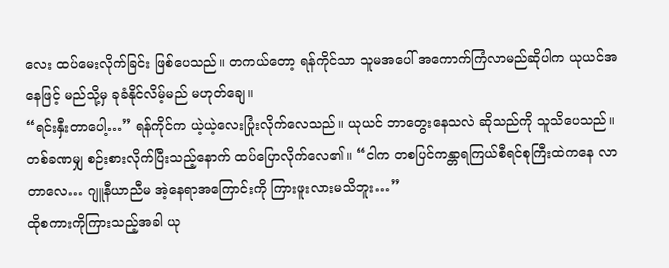လေး ထပ်မေးလိုက်ခြင်း ဖြစ်ပေသည်။ တကယ်တော့ ရန်ကိုင်သာ သူမအပေါ် အကောက်ကြံလာမည်ဆိုပါက ယုယင်အနေဖြင့် မည်သို့မှ ခုခံနိုင်လိမ့်မည် မဟုတ်ချေ။
“ရင်းနှီးတာပေါ့…” ရန်ကိုင်က ယဲ့ယဲ့လေးပြုံးလိုက်လေသည်။ ယုယင် ဘာတွေးနေသလဲ ဆိုသည်ကို သူသိပေသည်။ တစ်ခဏမျှ စဉ်းစားလိုက်ပြီးသည့်နောက် ထပ်ပြောလိုက်လေ၏။ “ငါက တစပြင်ကန္တာရကြယ်စီရင်စုကြီးထဲကနေ လာတာလေ… ဂျူနီယာညီမ အဲ့နေရာအကြောင်းကို ကြားဖူးလားမသိဘူး…”
ထိုစကားကိုကြားသည့်အခါ ယု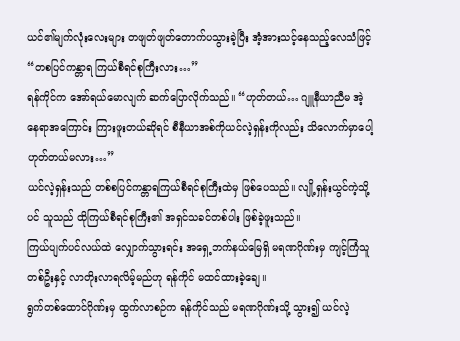ယင်၏မျက်လုံးလေးများ တဖျတ်ဖျတ်တောက်ပသွားခဲ့ပြီး အံ့အားသင့်နေသည့်လေသံဖြင့် “တစပြင်ကန္တာရ ကြယ်စီရင်စုကြီးလား…”
ရန်ကိုင်က အော်ရယ်မောလျက် ဆက်ပြောလိုက်သည်။ “ဟုတ်တယ်… ဂျူနီယာညီမ အဲ့နေရာအကြောင်း ကြားဖူးတယ်ဆိုရင် စီနီယာအစ်ကိုယင်လဲ့ရှန်းကိုလည်း သိလောက်မှာပေါ့ ဟုတ်တယ်မလား…”
ယင်လဲ့ရှန်းသည် တစ်စပြင်ကန္တာရကြယ်စီရင်စုကြီးထဲမှ ဖြစ်ပေသည်။ လျို့ရှန်းယွင်ကဲ့သို့ပင် သူသည် ထိုကြယ်စီရင်စုကြီး၏ အရှင်သခင်တစ်ပါး ဖြစ်ခဲ့ဖူးသည်။
ကြယ်ပျက်ပင်လယ်ထဲ လျှောက်သွားရင်း အရှေ့ဘက်နယ်မြေရှိ မရဏဂိုဏ်းမှ ကျင့်ကြံသူတစ်ဦးနှင့် လာတိုးလာရလိမ့်မည်ဟု ရန်ကိုင် မထင်ထားခဲ့ချေ။
ရွက်တစ်ထောင်ဂိုဏ်းမှ ထွက်လာစဉ်က ရန်ကိုင်သည် မရဏဂိုဏ်းသို့ သွား၍ ယင်လဲ့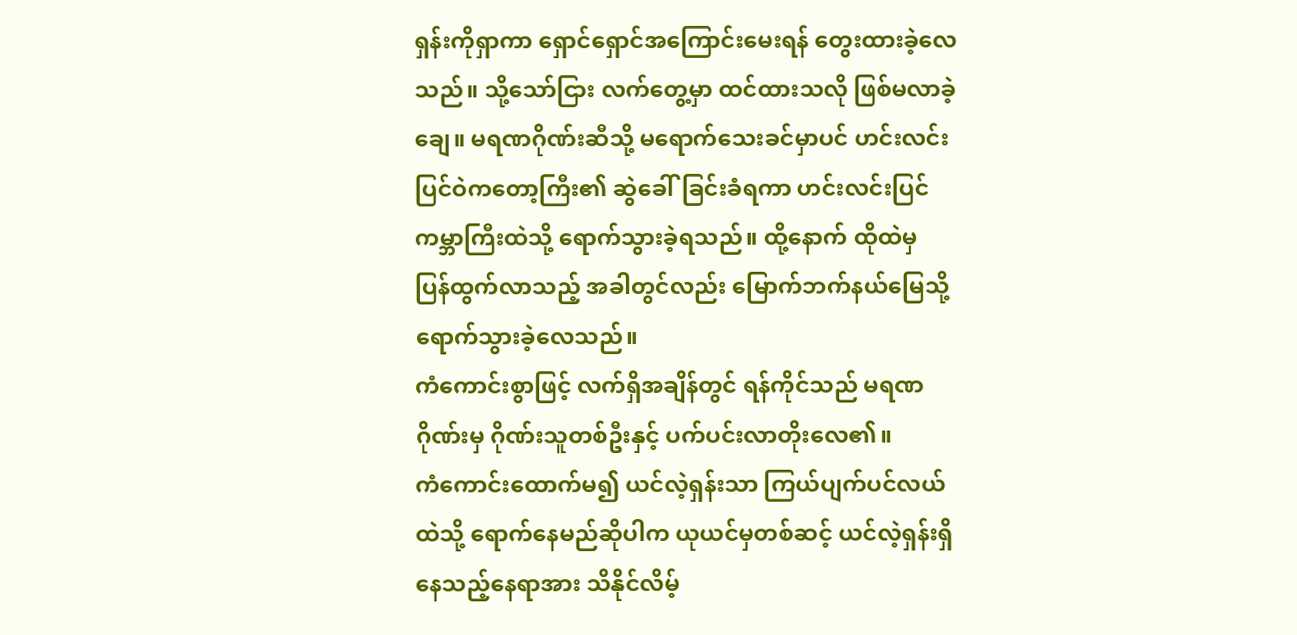ရှန်းကိုရှာကာ ရှောင်ရှောင်အကြောင်းမေးရန် တွေးထားခဲ့လေသည်။ သို့သော်ငြား လက်တွေ့မှာ ထင်ထားသလို ဖြစ်မလာခဲ့ချေ။ မရဏဂိုဏ်းဆီသို့ မရောက်သေးခင်မှာပင် ဟင်းလင်းပြင်ဝဲကတော့ကြီး၏ ဆွဲခေါ်ခြင်းခံရကာ ဟင်းလင်းပြင်ကမ္ဘာကြီးထဲသို့ ရောက်သွားခဲ့ရသည်။ ထို့နောက် ထိုထဲမှ ပြန်ထွက်လာသည့် အခါတွင်လည်း မြောက်ဘက်နယ်မြေသို့ ရောက်သွားခဲ့လေသည်။
ကံကောင်းစွာဖြင့် လက်ရှိအချိန်တွင် ရန်ကိုင်သည် မရဏဂိုဏ်းမှ ဂိုဏ်းသူတစ်ဦးနှင့် ပက်ပင်းလာတိုးလေ၏။
ကံကောင်းထောက်မ၍ ယင်လဲ့ရှန်းသာ ကြယ်ပျက်ပင်လယ်ထဲသို့ ရောက်နေမည်ဆိုပါက ယုယင်မှတစ်ဆင့် ယင်လဲ့ရှန်းရှိနေသည့်နေရာအား သိနိုင်လိမ့်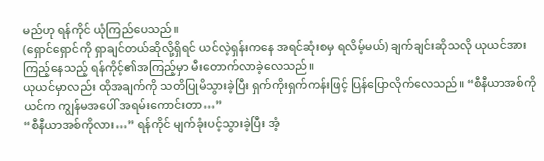မည်ဟု ရန်ကိုင် ယုံကြည်ပေသည်။
(ရှောင်ရှောင်ကို ရှာချင်တယ်ဆိုလို့ရှိရင် ယင်လဲ့ရှန်းကနေ အရင်ဆုံးစမှ ရလိမ့်မယ်) ချက်ချင်းဆိုသလို ယုယင်အား ကြည့်နေသည့် ရန်ကိုင့်၏အကြည့်မှာ မီးတောက်လာခဲ့လေသည်။
ယုယင်မှာလည်း ထိုအချက်ကို သတိပြုမိသွားခဲ့ပြီး ရှက်ကိုးရှက်ကန်းဖြင့် ပြန်ပြောလိုက်လေသည်။ “စီနီယာအစ်ကိုယင်က ကျွန်မအပေါ် အရမ်းကောင်းတာ…”
“စီနီယာအစ်ကိုလား…” ရန်ကိုင် မျက်ခုံးပင့်သွားခဲ့ပြီး အံ့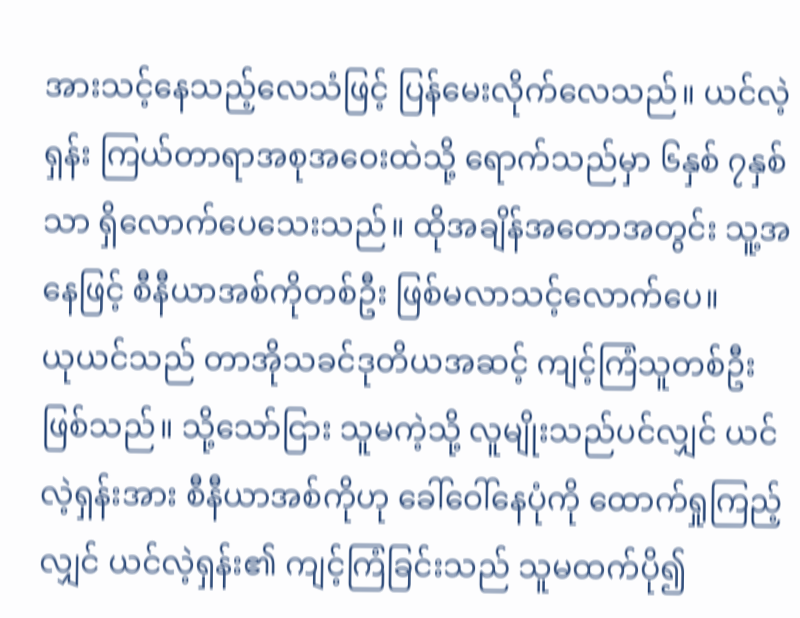အားသင့်နေသည့်လေသံဖြင့် ပြန်မေးလိုက်လေသည်။ ယင်လဲ့ရှန်း ကြယ်တာရာအစုအဝေးထဲသို့ ရောက်သည်မှာ ၆နှစ် ၇နှစ်သာ ရှိလောက်ပေသေးသည်။ ထိုအချိန်အတောအတွင်း သူ့အနေဖြင့် စီနီယာအစ်ကိုတစ်ဦး ဖြစ်မလာသင့်လောက်ပေ။
ယုယင်သည် တာအိုသခင်ဒုတိယအဆင့် ကျင့်ကြံသူတစ်ဦး ဖြစ်သည်။ သို့သော်ငြား သူမကဲ့သို့ လူမျိုးသည်ပင်လျှင် ယင်လဲ့ရှန်းအား စီနီယာအစ်ကိုဟု ခေါ်ဝေါ်နေပုံကို ထောက်ရှုကြည့်လျှင် ယင်လဲ့ရှန်း၏ ကျင့်ကြံခြင်းသည် သူမထက်ပို၍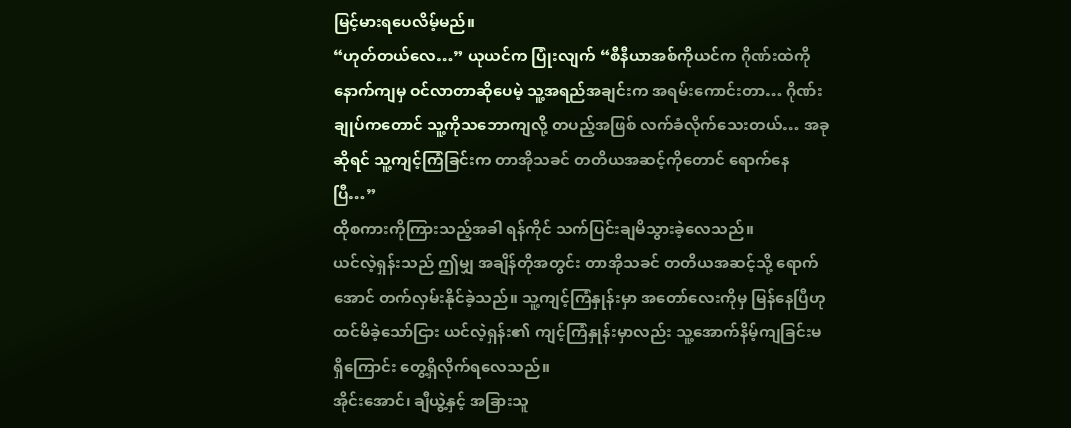မြင့်မားရပေလိမ့်မည်။
“ဟုတ်တယ်လေ…” ယုယင်က ပြုံးလျက် “စီနီယာအစ်ကိုယင်က ဂိုဏ်းထဲကို နောက်ကျမှ ဝင်လာတာဆိုပေမဲ့ သူ့အရည်အချင်းက အရမ်းကောင်းတာ… ဂိုဏ်းချုပ်ကတောင် သူ့ကိုသဘောကျလို့ တပည့်အဖြစ် လက်ခံလိုက်သေးတယ်… အခုဆိုရင် သူ့ကျင့်ကြံခြင်းက တာအိုသခင် တတိယအဆင့်ကိုတောင် ရောက်နေပြီ…”
ထိုစကားကိုကြားသည့်အခါ ရန်ကိုင် သက်ပြင်းချမိသွားခဲ့လေသည်။
ယင်လဲ့ရှန်းသည် ဤမျှ အချိန်တိုအတွင်း တာအိုသခင် တတိယအဆင့်သို့ ရောက်အောင် တက်လှမ်းနိုင်ခဲ့သည်။ သူ့ကျင့်ကြံနှုန်းမှာ အတော်လေးကိုမှ မြန်နေပြီဟု ထင်မိခဲ့သော်ငြား ယင်လဲ့ရှန်း၏ ကျင့်ကြံနှုန်းမှာလည်း သူ့အောက်နိမ့်ကျခြင်းမရှိကြောင်း တွေ့ရှိလိုက်ရလေသည်။
အိုင်းအောင်၊ ချီယွဲ့နှင့် အခြားသူ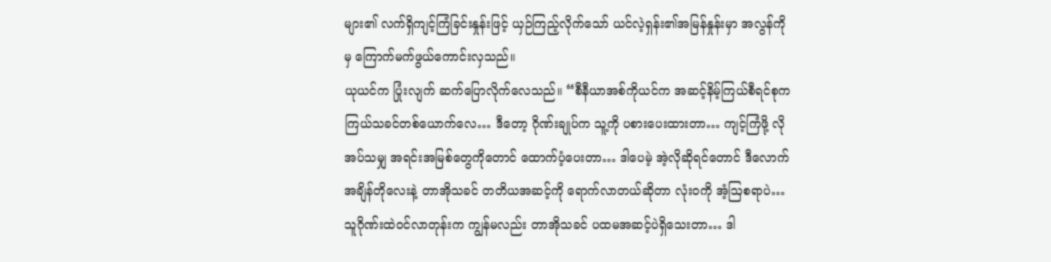များ၏ လက်ရှိကျင့်ကြံခြင်းနှုန်းဖြင့် ယှဉ်ကြည့်လိုက်သော် ယင်လဲ့ရှန်း၏အမြန်နှုန်းမှာ အလွန်ကိုမှ ကြောက်မက်ဖွယ်ကောင်းလှသည်။
ယုယင်က ပြုံးလျက် ဆက်ပြောလိုက်လေသည်။ “စီနီယာအစ်ကိုယင်က အဆင့်နိမ့်ကြယ်စီရင်စုက ကြယ်သခင်တစ်ယောက်လေ… ဒီတော့ ဂိုဏ်းချုပ်က သူ့ကို ပစားပေးထားတာ… ကျင့်ကြံဖို့ လိုအပ်သမျှ အရင်းအမြစ်တွေကိုတောင် ထောက်ပံ့ပေးတာ… ဒါပေမဲ့ အဲ့လိုဆိုရင်တောင် ဒီလောက်အချိန်တိုလေးနဲ့ တာအိုသခင် တတိယအဆင့်ကို ရောက်လာတယ်ဆိုတာ လုံးဝကို အံ့ဩစရာပဲ… သူဂိုဏ်းထဲဝင်လာတုန်းက ကျွန်မလည်း တာအိုသခင် ပထမအဆင့်ပဲရှိသေးတာ… ဒါ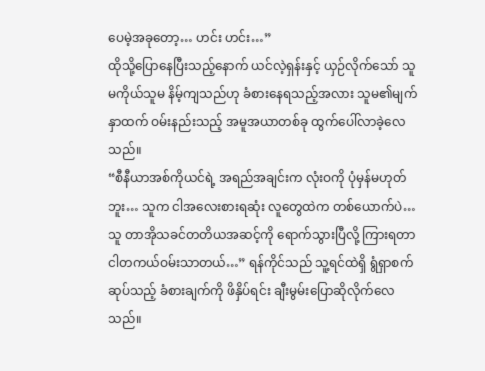ပေမဲ့အခုတော့… ဟင်း ဟင်း…”
ထိုသို့ပြောနေပြီးသည့်နောက် ယင်လဲ့ရှန်းနှင့် ယှဉ်လိုက်သော် သူမကိုယ်သူမ နိမ့်ကျသည်ဟု ခံစားနေရသည့်အလား သူမ၏မျက်နှာထက် ဝမ်းနည်းသည့် အမူအယာတစ်ခု ထွက်ပေါ်လာခဲ့လေသည်။
“စီနီယာအစ်ကိုယင်ရဲ့ အရည်အချင်းက လုံးဝကို ပုံမှန်မဟုတ်ဘူး… သူက ငါအလေးစားရဆုံး လူတွေထဲက တစ်ယောက်ပဲ… သူ တာအိုသခင်တတိယအဆင့်ကို ရောက်သွားပြီလို့ ကြားရတာ ငါတကယ်ဝမ်းသာတယ်…” ရန်ကိုင်သည် သူ့ရင်ထဲရှိ ရွံရှာစက်ဆုပ်သည့် ခံစားချက်ကို ဖိနှိပ်ရင်း ချီးမွမ်းပြောဆိုလိုက်လေသည်။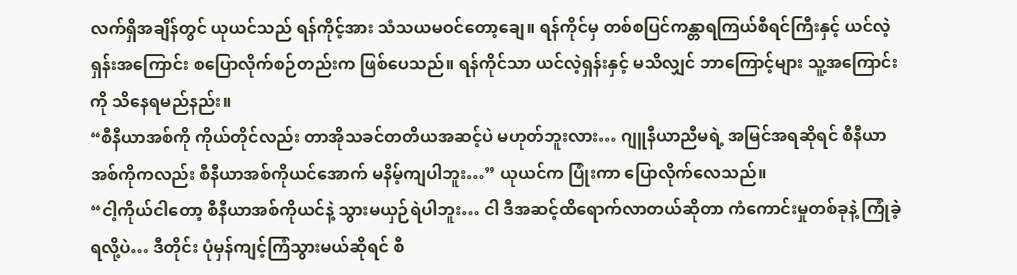လက်ရှိအချိန်တွင် ယုယင်သည် ရန်ကိုင့်အား သံသယမဝင်တော့ချေ။ ရန်ကိုင်မှ တစ်စပြင်ကန္တာရကြယ်စီရင်ကြီးနှင့် ယင်လဲ့ရှန်းအကြောင်း စပြောလိုက်စဉ်တည်းက ဖြစ်ပေသည်။ ရန်ကိုင်သာ ယင်လဲ့ရှန်းနှင့် မသိလျှင် ဘာကြောင့်များ သူ့အကြောင်းကို သိနေရမည်နည်း။
“စီနီယာအစ်ကို ကိုယ်တိုင်လည်း တာအိုသခင်တတိယအဆင့်ပဲ မဟုတ်ဘူးလား… ဂျူနီယာညီမရဲ့ အမြင်အရဆိုရင် စီနီယာအစ်ကိုကလည်း စီနီယာအစ်ကိုယင်အောက် မနိမ့်ကျပါဘူး…” ယုယင်က ပြုံးကာ ပြောလိုက်လေသည်။
“ငါ့ကိုယ်ငါတော့ စီနီယာအစ်ကိုယင်နဲ့ သွားမယှဉ်ရဲပါဘူး… ငါ ဒီအဆင့်ထိရောက်လာတယ်ဆိုတာ ကံကောင်းမှုတစ်ခုနဲ့ ကြုံခဲ့ရလို့ပဲ… ဒီတိုင်း ပုံမှန်ကျင့်ကြံသွားမယ်ဆိုရင် စီ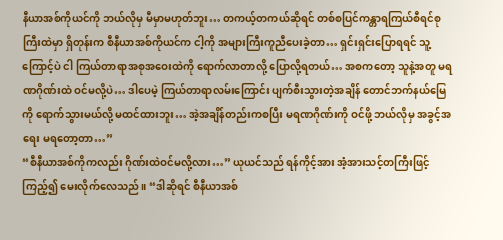နီယာအစ်ကိုယင်ကို ဘယ်လိုမှ မီမှာမဟုတ်ဘူး… တကယ့်တကယ်ဆိုရင် တစ်စပြင်ကန္တာရကြယ်စီရင်စုကြီးထဲမှာ ရှိတုန်းက စီနီယာအစ်ကိုယင်က ငါ့ကို အများကြီးကူညီပေးခဲ့တာ… ရှင်းရှင်းပြောရရင် သူ့ကြောင့်ပဲ ငါ ကြယ်တာရာအစုအဝေးထဲကို ရောက်လာတာလို့ ပြောလို့ရတယ်… အစကတော့ သူနဲ့အတူ မရဏဂိုဏ်းထဲ ဝင်မလို့ပဲ… ဒါပေမဲ့ ကြယ်တာရာလမ်းကြောင်း ပျက်စီးသွားတဲ့အချိန် တောင်ဘက်နယ်မြေကို ရောက်သွားမယ်လို့ မထင်ထားဘူး… အဲ့အချိန်တည်းကစပြီး မရဏဂိုဏ်းကို ဝင်ဖို့ ဘယ်လိုမှ အခွင့်အရေး မရတော့တာ…”
“စီနီယာအစ်ကိုကလည်း ဂိုဏ်းထဲဝင်မလို့လား…” ယုယင်သည် ရန်ကိုင့်အား အံ့အားသင့်တကြီးဖြင့် ကြည့်၍ မေးလိုက်လေသည်။ “ဒါဆိုရင် စီနီယာအစ်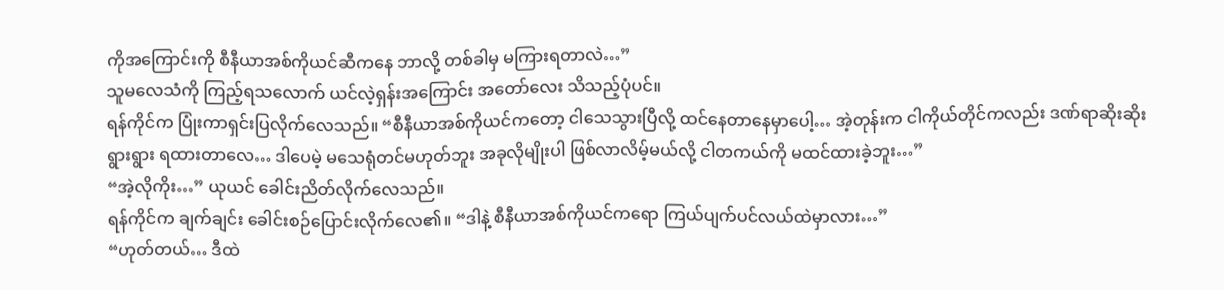ကိုအကြောင်းကို စီနီယာအစ်ကိုယင်ဆီကနေ ဘာလို့ တစ်ခါမှ မကြားရတာလဲ…”
သူမလေသံကို ကြည့်ရသလောက် ယင်လဲ့ရှန်းအကြောင်း အတော်လေး သိသည့်ပုံပင်။
ရန်ကိုင်က ပြုံးကာရှင်းပြလိုက်လေသည်။ “စီနီယာအစ်ကိုယင်ကတော့ ငါသေသွားပြီလို့ ထင်နေတာနေမှာပေါ့… အဲ့တုန်းက ငါကိုယ်တိုင်ကလည်း ဒဏ်ရာဆိုးဆိုးရွားရွား ရထားတာလေ… ဒါပေမဲ့ မသေရုံတင်မဟုတ်ဘူး အခုလိုမျိုးပါ ဖြစ်လာလိမ့်မယ်လို့ ငါတကယ်ကို မထင်ထားခဲ့ဘူး…”
“အဲ့လိုကိုး…” ယုယင် ခေါင်းညိတ်လိုက်လေသည်။
ရန်ကိုင်က ချက်ချင်း ခေါင်းစဉ်ပြောင်းလိုက်လေ၏။ “ဒါနဲ့ စီနီယာအစ်ကိုယင်ကရော ကြယ်ပျက်ပင်လယ်ထဲမှာလား…”
“ဟုတ်တယ်… ဒီထဲ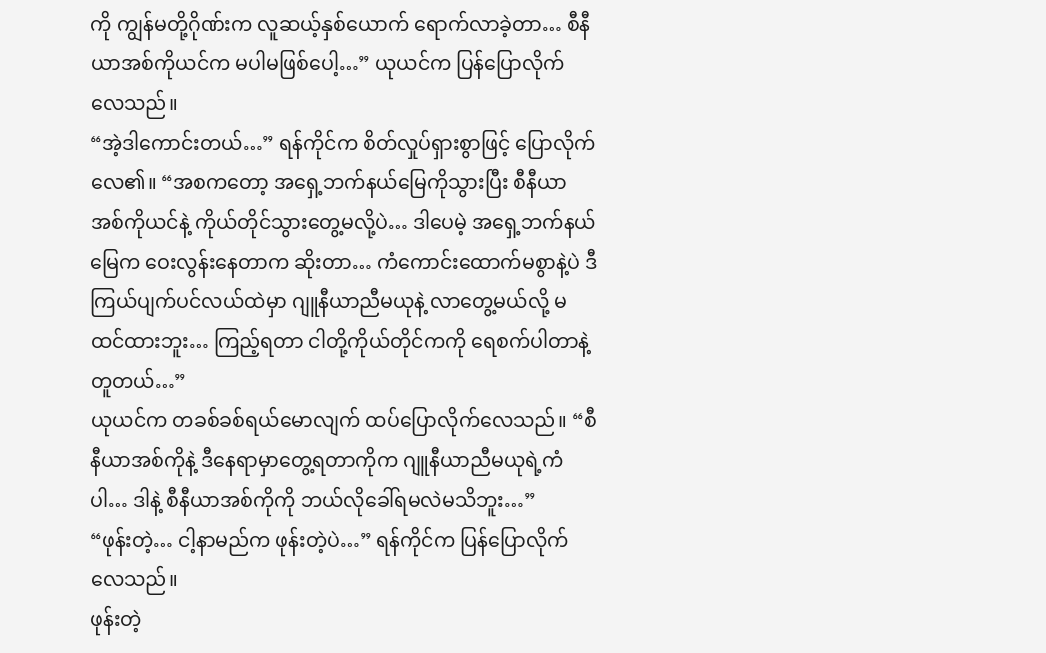ကို ကျွန်မတို့ဂိုဏ်းက လူဆယ့်နှစ်ယောက် ရောက်လာခဲ့တာ… စီနီယာအစ်ကိုယင်က မပါမဖြစ်ပေါ့…” ယုယင်က ပြန်ပြောလိုက်လေသည်။
“အဲ့ဒါကောင်းတယ်…” ရန်ကိုင်က စိတ်လှုပ်ရှားစွာဖြင့် ပြောလိုက်လေ၏။ “အစကတော့ အရှေ့ဘက်နယ်မြေကိုသွားပြီး စီနီယာအစ်ကိုယင်နဲ့ ကိုယ်တိုင်သွားတွေ့မလို့ပဲ… ဒါပေမဲ့ အရှေ့ဘက်နယ်မြေက ဝေးလွန်းနေတာက ဆိုးတာ… ကံကောင်းထောက်မစွာနဲ့ပဲ ဒီကြယ်ပျက်ပင်လယ်ထဲမှာ ဂျူနီယာညီမယုနဲ့ လာတွေ့မယ်လို့ မထင်ထားဘူး… ကြည့်ရတာ ငါတို့ကိုယ်တိုင်ကကို ရေစက်ပါတာနဲ့တူတယ်…”
ယုယင်က တခစ်ခစ်ရယ်မောလျက် ထပ်ပြောလိုက်လေသည်။ “စီနီယာအစ်ကိုနဲ့ ဒီနေရာမှာတွေ့ရတာကိုက ဂျူနီယာညီမယုရဲ့ကံပါ… ဒါနဲ့ စီနီယာအစ်ကိုကို ဘယ်လိုခေါ်ရမလဲမသိဘူး…”
“ဖုန်းတဲ့… ငါ့နာမည်က ဖုန်းတဲ့ပဲ…” ရန်ကိုင်က ပြန်ပြောလိုက်လေသည်။
ဖုန်းတဲ့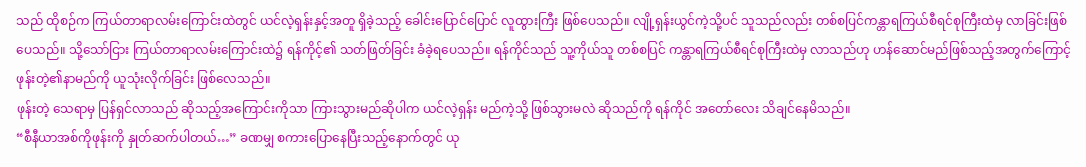သည် ထိုစဉ်က ကြယ်တာရာလမ်းကြောင်းထဲတွင် ယင်လဲ့ရှန်းနှင့်အတူ ရှိခဲ့သည့် ခေါင်းပြောင်ပြောင် လူထွားကြီး ဖြစ်ပေသည်။ လျို့ရှန်းယွင်ကဲ့သို့ပင် သူသည်လည်း တစ်စပြင်ကန္တာရကြယ်စီရင်စုကြီးထဲမှ လာခြင်းဖြစ်ပေသည်။ သို့သော်ငြား ကြယ်တာရာလမ်းကြောင်းထဲ၌ ရန်ကိုင့်၏ သတ်ဖြတ်ခြင်း ခံခဲ့ရပေသည်။ ရန်ကိုင်သည် သူ့ကိုယ်သူ တစ်စပြင် ကန္တာရကြယ်စီရင်စုကြီးထဲမှ လာသည်ဟု ဟန်ဆောင်မည်ဖြစ်သည့်အတွက်ကြောင့် ဖုန်းတဲ့၏နာမည်ကို ယူသုံးလိုက်ခြင်း ဖြစ်လေသည်။
ဖုန်းတဲ့ သေရာမှ ပြန်ရှင်လာသည် ဆိုသည့်အကြောင်းကိုသာ ကြားသွားမည်ဆိုပါက ယင်လဲ့ရှန်း မည်ကဲ့သို့ ဖြစ်သွားမလဲ ဆိုသည်ကို ရန်ကိုင် အတော်လေး သိချင်နေမိသည်။
“စီနီယာအစ်ကိုဖုန်းကို နှုတ်ဆက်ပါတယ်…” ခဏမျှ စကားပြောနေပြီးသည့်နောက်တွင် ယု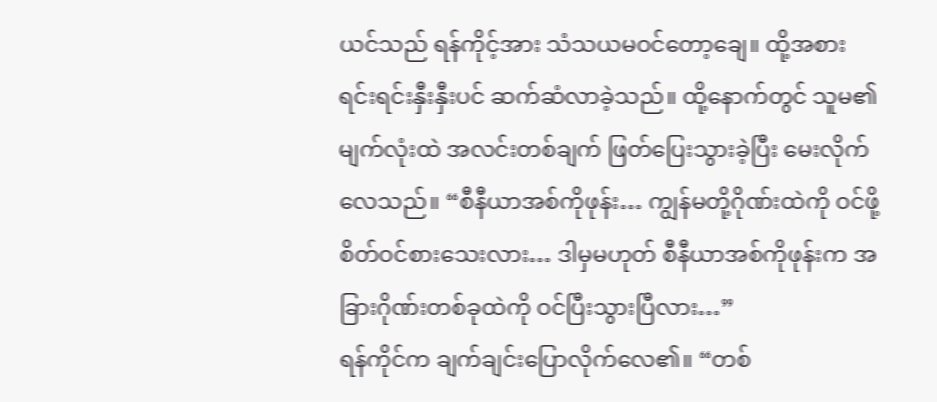ယင်သည် ရန်ကိုင့်အား သံသယမဝင်တော့ချေ။ ထို့အစား ရင်းရင်းနှီးနှီးပင် ဆက်ဆံလာခဲ့သည်။ ထို့နောက်တွင် သူမ၏မျက်လုံးထဲ အလင်းတစ်ချက် ဖြတ်ပြေးသွားခဲ့ပြီး မေးလိုက်လေသည်။ “စီနီယာအစ်ကိုဖုန်း… ကျွန်မတို့ဂိုဏ်းထဲကို ဝင်ဖို့ စိတ်ဝင်စားသေးလား… ဒါမှမဟုတ် စီနီယာအစ်ကိုဖုန်းက အခြားဂိုဏ်းတစ်ခုထဲကို ဝင်ပြီးသွားပြီလား…”
ရန်ကိုင်က ချက်ချင်းပြောလိုက်လေ၏။ “တစ်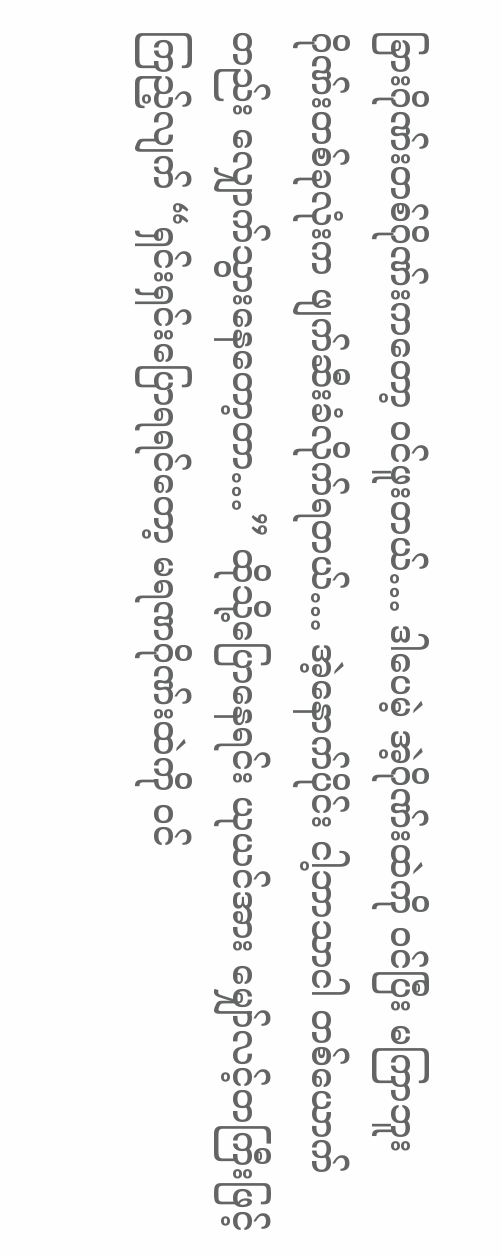ခြားဂိုဏ်းတစ်ဂိုဏ်းကတော့ ဝင်ဖူးတယ်… ဒါပေမဲ့ အဲ့ဂိုဏ်းထဲကို ဝင်ပြီး မကြာဘူး ဂိုဏ်းတစ်ခုလုံးက ဖျက်ဆီးခံလိုက်ရတယ်… အဲ့နောက်ပိုင်း ငါ့ဘာသာငါ တစ်ယောက်တည်း လျှောက်သွားနေတော့တာ…” ထိုသို့ပြောနေရင်း ယုယင်အား မျှော်လင့်တကြီးဖြင့် ကြည့်လျက် “ရှင်းရှင်းပြောရရင်တော့ မရဏဂိုဏ်းထဲကို ဝင်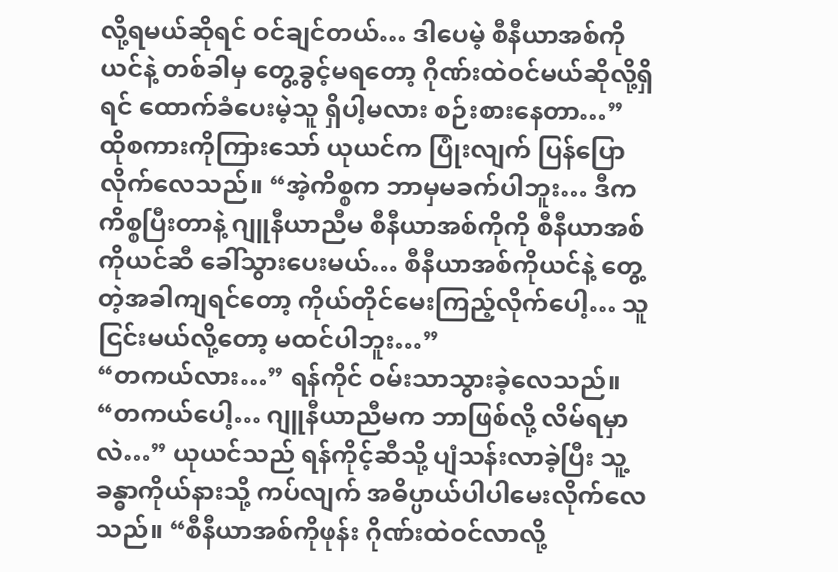လို့ရမယ်ဆိုရင် ဝင်ချင်တယ်… ဒါပေမဲ့ စီနီယာအစ်ကိုယင်နဲ့ တစ်ခါမှ တွေ့ခွင့်မရတော့ ဂိုဏ်းထဲဝင်မယ်ဆိုလို့ရှိရင် ထောက်ခံပေးမဲ့သူ ရှိပါ့မလား စဉ်းစားနေတာ…”
ထိုစကားကိုကြားသော် ယုယင်က ပြုံးလျက် ပြန်ပြောလိုက်လေသည်။ “အဲ့ကိစ္စက ဘာမှမခက်ပါဘူး… ဒီကကိစ္စပြီးတာနဲ့ ဂျူနီယာညီမ စီနီယာအစ်ကိုကို စီနီယာအစ်ကိုယင်ဆီ ခေါ်သွားပေးမယ်… စီနီယာအစ်ကိုယင်နဲ့ တွေ့တဲ့အခါကျရင်တော့ ကိုယ်တိုင်မေးကြည့်လိုက်ပေါ့… သူ ငြင်းမယ်လို့တော့ မထင်ပါဘူး…”
“တကယ်လား…” ရန်ကိုင် ဝမ်းသာသွားခဲ့လေသည်။
“တကယ်ပေါ့… ဂျူနီယာညီမက ဘာဖြစ်လို့ လိမ်ရမှာလဲ…” ယုယင်သည် ရန်ကိုင့်ဆီသို့ ပျံသန်းလာခဲ့ပြီး သူ့ခန္ဓာကိုယ်နားသို့ ကပ်လျက် အဓိပ္ပာယ်ပါပါမေးလိုက်လေသည်။ “စီနီယာအစ်ကိုဖုန်း ဂိုဏ်းထဲဝင်လာလို့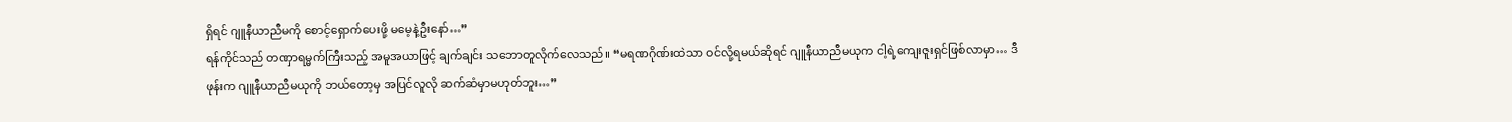ရှိရင် ဂျူနီယာညီမကို စောင့်ရှောက်ပေးဖို့ မမေ့နဲ့ဦးနော်…”
ရန်ကိုင်သည် တဏှာရမ္မက်ကြီးသည့် အမူအယာဖြင့် ချက်ချင်း သဘောတူလိုက်လေသည်။ “မရဏဂိုဏ်းထဲသာ ဝင်လို့ရမယ်ဆိုရင် ဂျူနီယာညီမယုက ငါ့ရဲ့ကျေးဇူးရှင်ဖြစ်လာမှာ… ဒီဖုန်းက ဂျူနီယာညီမယုကို ဘယ်တော့မှ အပြင်လူလို ဆက်ဆံမှာမဟုတ်ဘူး…”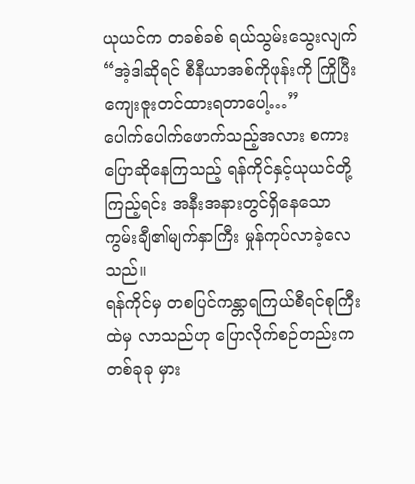ယုယင်က တခစ်ခစ် ရယ်သွမ်းသွေးလျက် “အဲ့ဒါဆိုရင် စီနီယာအစ်ကိုဖုန်းကို ကြိုပြီး ကျေးဇူးတင်ထားရတာပေါ့…”
ပေါက်ပေါက်ဖောက်သည့်အလား စကားပြောဆိုနေကြသည့် ရန်ကိုင်နှင့်ယုယင်တို့ကြည့်ရင်း အနီးအနားတွင်ရှိနေသော ကွမ်းချီ၏မျက်နှာကြီး မှုန်ကုပ်လာခဲ့လေသည်။
ရန်ကိုင်မှ တစပြင်ကန္တာရကြယ်စီရင်စုကြီးထဲမှ လာသည်ဟု ပြောလိုက်စဉ်တည်းက တစ်ခုခု မှား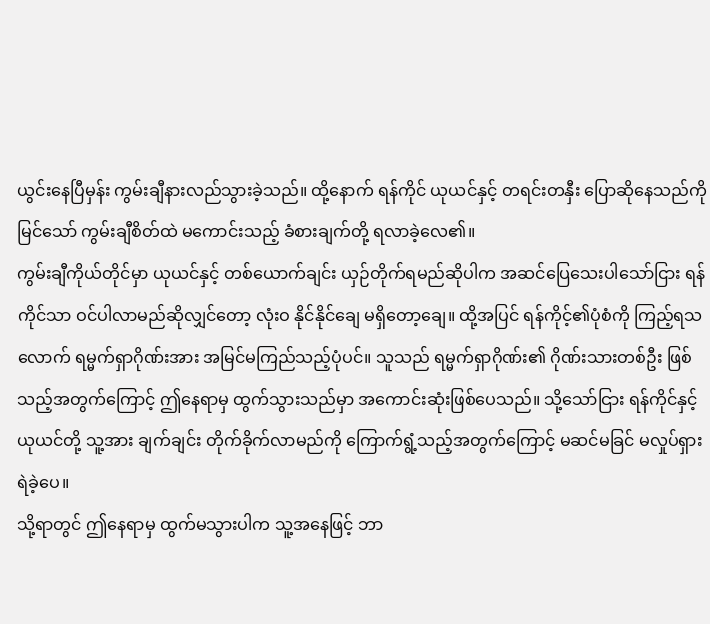ယွင်းနေပြီမှန်း ကွမ်းချီနားလည်သွားခဲ့သည်။ ထို့နောက် ရန်ကိုင် ယုယင်နှင့် တရင်းတနှီး ပြောဆိုနေသည်ကို မြင်သော် ကွမ်းချီစိတ်ထဲ မကောင်းသည့် ခံစားချက်တို့ ရလာခဲ့လေ၏။
ကွမ်းချီကိုယ်တိုင်မှာ ယုယင်နှင့် တစ်ယောက်ချင်း ယှဉ်တိုက်ရမည်ဆိုပါက အဆင်ပြေသေးပါသော်ငြား ရန်ကိုင်သာ ဝင်ပါလာမည်ဆိုလျှင်တော့ လုံးဝ နိုင်နိုင်ချေ မရှိတော့ချေ။ ထို့အပြင် ရန်ကိုင့်၏ပုံစံကို ကြည့်ရသလောက် ရမ္မက်ရှာဂိုဏ်းအား အမြင်မကြည်သည့်ပုံပင်။ သူသည် ရမ္မက်ရှာဂိုဏ်း၏ ဂိုဏ်းသားတစ်ဦး ဖြစ်သည့်အတွက်ကြောင့် ဤနေရာမှ ထွက်သွားသည်မှာ အကောင်းဆုံးဖြစ်ပေသည်။ သို့သော်ငြား ရန်ကိုင်နှင့် ယုယင်တို့ သူ့အား ချက်ချင်း တိုက်ခိုက်လာမည်ကို ကြောက်ရွံ့သည့်အတွက်ကြောင့် မဆင်မခြင် မလှုပ်ရှားရဲခဲ့ပေ။
သို့ရာတွင် ဤနေရာမှ ထွက်မသွားပါက သူ့အနေဖြင့် ဘာ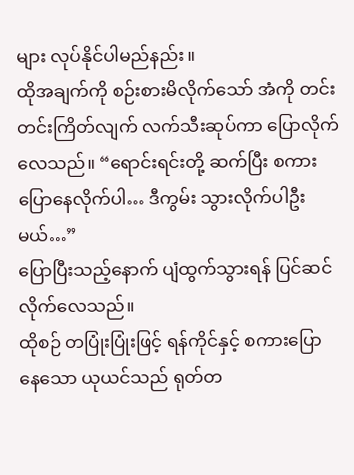များ လုပ်နိုင်ပါမည်နည်း။
ထိုအချက်ကို စဉ်းစားမိလိုက်သော် အံကို တင်းတင်းကြိတ်လျက် လက်သီးဆုပ်ကာ ပြောလိုက်လေသည်။ “ရောင်းရင်းတို့ ဆက်ပြီး စကားပြောနေလိုက်ပါ… ဒီကွမ်း သွားလိုက်ပါဦးမယ်…”
ပြောပြီးသည့်နောက် ပျံထွက်သွားရန် ပြင်ဆင်လိုက်လေသည်။
ထိုစဉ် တပြုံးပြုံးဖြင့် ရန်ကိုင်နှင့် စကားပြောနေသော ယုယင်သည် ရုတ်တ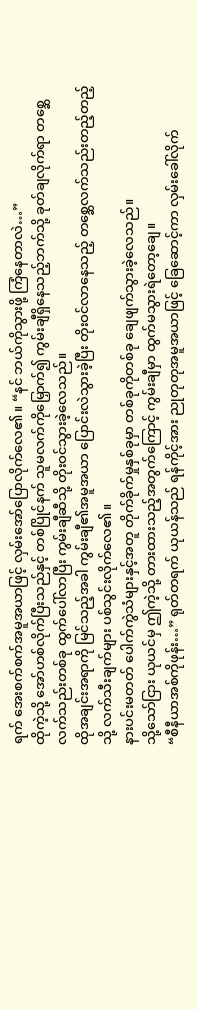ရက် အေးစက်စက်အမူအယာဖြင့် လှမ်းအော်ပြောလိုက်လေ၏။ “နင် ဘယ်ကိုသွားဖို့ ကြံနေတာလဲ…”
ထိုကဲ့သို့ အော်ဟစ်လိုက်ပြီးသည်နှင့် တစ်ပြိုင်နက် သူမလက်ကိုမြှောက်၍ ကွမ်းချီရှိနေသည့်ဘက်သို့ ခုတ်ချလိုက်ရာ တစ္ဆေလက်သည်းတစ်ခု ထွက်ပေါ်လာပြီး ကွမ်းချီဆီသို့ တိုးဝင်သွားခဲ့လေသည်။
ထိုအချင်းအရာကို မြင်သည့်အခါ ကွမ်းချီ၏အမူအယာ ပြောင်းလဲသွားခဲ့ပြီး တိုးဝင်လာနေသည့် တစ္ဆေလက်သည်းတည့်တည့်သို့ လက်သီးချက်များ ပစ်သွင်းလိုက်လေ၏။
နားပင်းမတတ် ပေါက်ကွဲသံများနှင့်အတူ တိုက်ခိုက်မှုနှစ်ခုမှာ တစ်ခုကိုတစ်ခု ချေဖျက်သွားခဲ့လေသည်။
သို့သော်ငြား ယုယင်မှ ဤကဲ့သို့ တားထားသည့်အတွက်ကြောင့် ကွမ်းချီမှာ ထွက်မသွားရဲတော့ချေ။
“စီနီယာအစ်ကိုဖုန်း…” ရုတ်တရက် ယုယန်သည် ရန်ကိုင့်အား ညုတုတုအမူအယာဖြင့် ခြေဆောင့်ကာ လှမ်းခေါ်လိုက်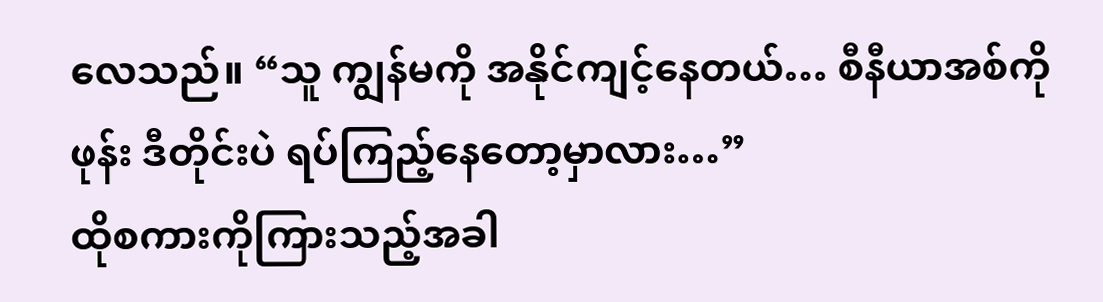လေသည်။ “သူ ကျွန်မကို အနိုင်ကျင့်နေတယ်… စီနီယာအစ်ကိုဖုန်း ဒီတိုင်းပဲ ရပ်ကြည့်နေတော့မှာလား…”
ထိုစကားကိုကြားသည့်အခါ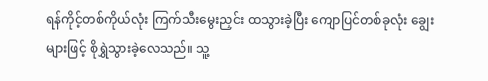ရန်ကိုင့်တစ်ကိုယ်လုံး ကြက်သီးမွေးညှင်း ထသွားခဲ့ပြီး ကျောပြင်တစ်ခုလုံး ချွေးများဖြင့် စိုရွှဲသွားခဲ့လေသည်။ သူ့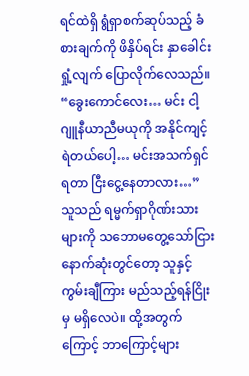ရင်ထဲရှိ ရွံရှာစက်ဆုပ်သည့် ခံစားချက်ကို ဖိနှိပ်ရင်း နှာခေါင်းရှုံ့လျက် ပြောလိုက်လေသည်။ “ခွေးကောင်လေး… မင်း ငါ့ဂျူနီယာညီမယုကို အနိုင်ကျင့်ရဲတယ်ပေါ့… မင်းအသက်ရှင်ရတာ ငြီးငွေ့နေတာလား…”
သူသည် ရမ္မက်ရှာဂိုဏ်းသားများကို သဘောမတွေ့သော်ငြား နောက်ဆုံးတွင်တော့ သူနှင့် ကွမ်းချီကြား မည်သည့်ရန်ငြိုးမှ မရှိလေပဲ။ ထို့အတွက်ကြောင့် ဘာကြောင့်များ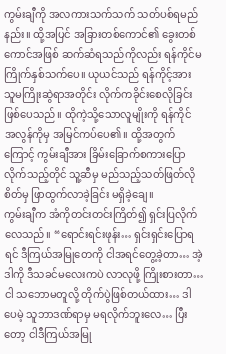ကွမ်းချီကို အလကားသက်သက် သတ်ပစ်ရမည်နည်း။ ထို့အပြင် အခြားတစ်ကောင်၏ ခွေးတစ်ကောင်အဖြစ် ဆက်ဆံရသည်ကိုလည်း ရန်ကိုင်မကြိုက်နှစ်သက်ပေ။ ယုယင်သည် ရန်ကိုင့်အား သူမကြိုးဆွဲရာအတိုင်း လိုက်ကခိုင်းစေလိုခြင်းဖြစ်ပေသည်။ ထိုကဲ့သို့သောလူမျိုးကို ရန်ကိုင် အလွန်ကိုမှ အမြင်ကပ်ပေ၏။ ထို့အတွက်ကြောင့် ကွမ်းချီအား ခြိမ်းခြောက်စကားပြောလိုက်သည့်တိုင် သူ့ဆီမှ မည်သည့်သတ်ဖြတ်လိုစိတ်မှ ဖြာထွက်လာခဲ့ခြင်း မရှိခဲ့ချေ။
ကွမ်းချီက အံကိုတင်းတင်းကြိတ်၍ ရှင်းပြလိုက်လေသည်။ “ရောင်းရင်းဖုန်း… ရှင်းရှင်းပြောရရင် ဒီကြယ်အမြုတေကို ငါအရင်တွေ့ခဲ့တာ… အဲ့ဒါကို ဒီသခင်မလေးကပဲ လာလုဖို့ ကြိုးစားတာ… ငါ သဘောမတူလို့ တိုက်ပွဲဖြစ်တယ်ထား… ဒါပေမဲ့ သူဘာဒဏ်ရာမှ မရလိုက်ဘူးလေ… ပြီးတော့ ငါဒီကြယ်အမြု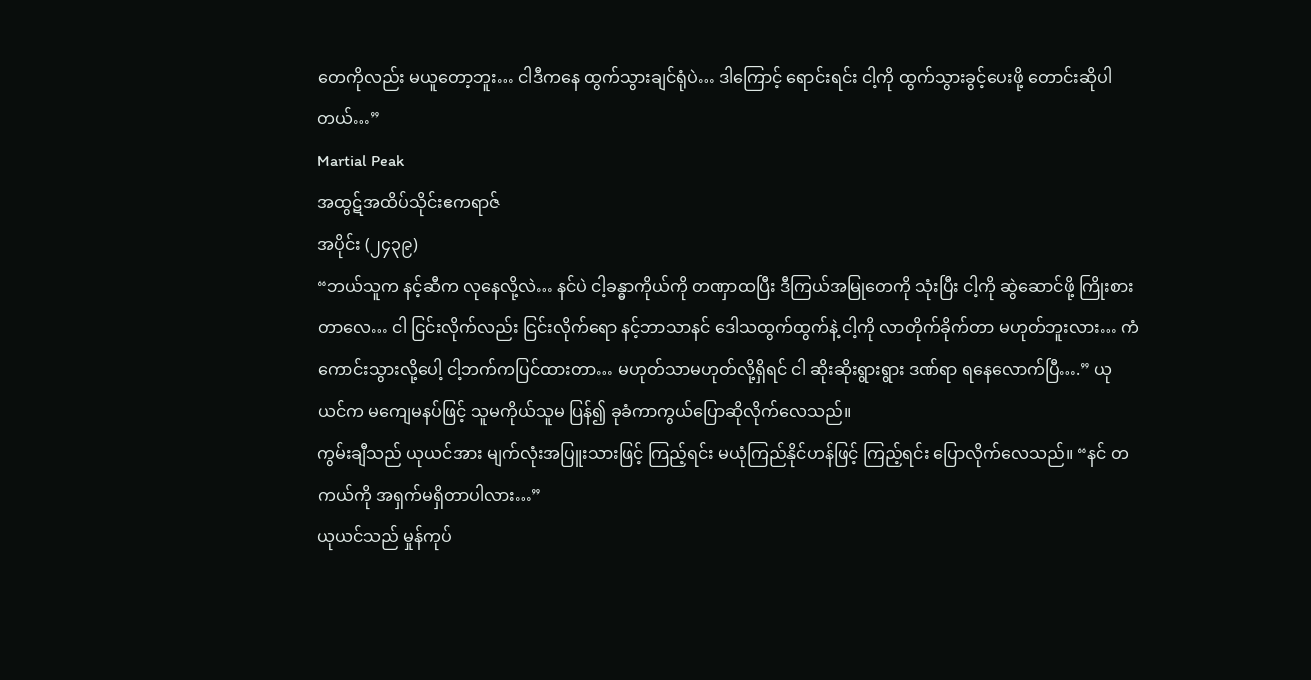တေကိုလည်း မယူတော့ဘူး… ငါဒီကနေ ထွက်သွားချင်ရုံပဲ… ဒါကြောင့် ရောင်းရင်း ငါ့ကို ထွက်သွားခွင့်ပေးဖို့ တောင်းဆိုပါတယ်…”
Martial Peak
အထွဋ်အထိပ်သိုင်းဧကရာဇ်
အပိုင်း (၂၄၃၉)
“ဘယ်သူက နင့်ဆီက လုနေလို့လဲ… နင်ပဲ ငါ့ခန္ဓာကိုယ်ကို တဏှာထပြီး ဒီကြယ်အမြုတေကို သုံးပြီး ငါ့ကို ဆွဲဆောင်ဖို့ ကြိုးစားတာလေ… ငါ ငြင်းလိုက်လည်း ငြင်းလိုက်ရော နင့်ဘာသာနင် ဒေါသထွက်ထွက်နဲ့ ငါ့ကို လာတိုက်ခိုက်တာ မဟုတ်ဘူးလား… ကံကောင်းသွားလို့ပေါ့ ငါ့ဘက်ကပြင်ထားတာ… မဟုတ်သာမဟုတ်လို့ရှိရင် ငါ ဆိုးဆိုးရွားရွား ဒဏ်ရာ ရနေလောက်ပြီ….” ယုယင်က မကျေမနပ်ဖြင့် သူမကိုယ်သူမ ပြန်၍ ခုခံကာကွယ်ပြောဆိုလိုက်လေသည်။
ကွမ်းချီသည် ယုယင်အား မျက်လုံးအပြူးသားဖြင့် ကြည့်ရင်း မယုံကြည်နိုင်ဟန်ဖြင့် ကြည့်ရင်း ပြောလိုက်လေသည်။ “နင် တကယ်ကို အရှက်မရှိတာပါလား…”
ယုယင်သည် မှုန်ကုပ်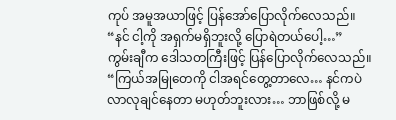ကုပ် အမူအယာဖြင့် ပြန်အော်ပြောလိုက်လေသည်။ “နင် ငါ့ကို အရှက်မရှိဘူးလို့ ပြောရဲတယ်ပေါ့…”
ကွမ်းချီက ဒေါသတကြီးဖြင့် ပြန်ပြောလိုက်လေသည်။ “ကြယ်အမြုတေကို ငါအရင်တွေ့တာလေ… နင်ကပဲ လာလုချင်နေတာ မဟုတ်ဘူးလား… ဘာဖြစ်လို့ မ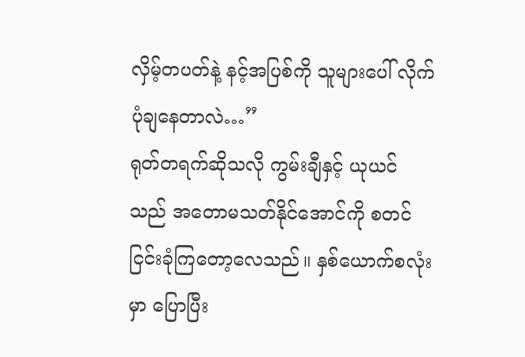လှိမ့်တပတ်နဲ့ နင့်အပြစ်ကို သူများပေါ် လိုက်ပုံချနေတာလဲ…”
ရုတ်တရက်ဆိုသလို ကွမ်းချီနှင့် ယုယင်သည် အတောမသတ်နိုင်အောင်ကို စတင် ငြင်းခုံကြတော့လေသည်။ နှစ်ယောက်စလုံးမှာ ပြောပြီး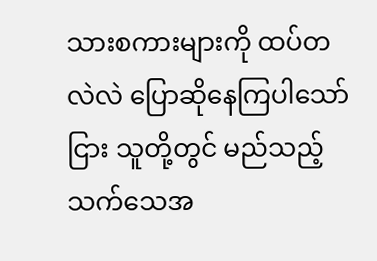သားစကားများကို ထပ်တလဲလဲ ပြောဆိုနေကြပါသော်ငြား သူတို့တွင် မည်သည့်သက်သေအ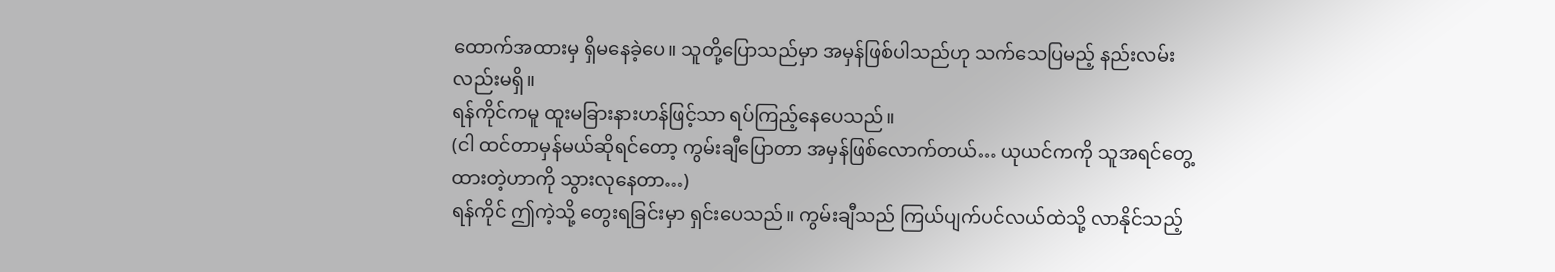ထောက်အထားမှ ရှိမနေခဲ့ပေ။ သူတို့ပြောသည်မှာ အမှန်ဖြစ်ပါသည်ဟု သက်သေပြမည့် နည်းလမ်းလည်းမရှိ။
ရန်ကိုင်ကမူ ထူးမခြားနားဟန်ဖြင့်သာ ရပ်ကြည့်နေပေသည်။
(ငါ ထင်တာမှန်မယ်ဆိုရင်တော့ ကွမ်းချီပြောတာ အမှန်ဖြစ်လောက်တယ်… ယုယင်ကကို သူအရင်တွေ့ထားတဲ့ဟာကို သွားလုနေတာ…)
ရန်ကိုင် ဤကဲ့သို့ တွေးရခြင်းမှာ ရှင်းပေသည်။ ကွမ်းချီသည် ကြယ်ပျက်ပင်လယ်ထဲသို့ လာနိုင်သည့်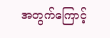အတွက်ကြောင့်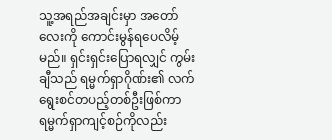သူ့အရည်အချင်းမှာ အတော်လေးကို ကောင်းမွန်ရပေလိမ့်မည်။ ရှင်းရှင်းပြောရလျှင် ကွမ်းချီသည် ရမ္မက်ရှာဂိုဏ်း၏ လက်ရွေးစင်တပည့်တစ်ဦးဖြစ်ကာ ရမ္မက်ရှာကျင့်စဉ်ကိုလည်း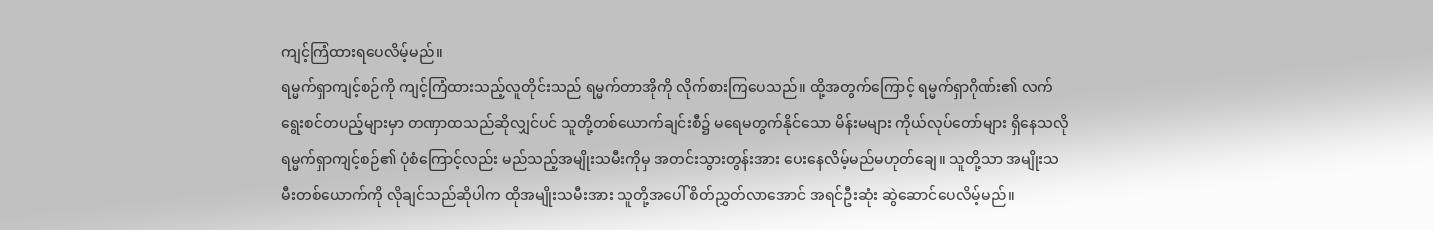ကျင့်ကြံထားရပေလိမ့်မည်။
ရမ္မက်ရှာကျင့်စဉ်ကို ကျင့်ကြံထားသည့်လူတိုင်းသည် ရမ္မက်တာအိုကို လိုက်စားကြပေသည်။ ထို့အတွက်ကြောင့် ရမ္မက်ရှာဂိုဏ်း၏ လက်ရွေးစင်တပည့်များမှာ တဏှာထသည်ဆိုလျှင်ပင် သူတို့တစ်ယောက်ချင်းစီ၌ မရေမတွက်နိုင်သော မိန်းမများ ကိုယ်လုပ်တော်များ ရှိနေသလို ရမ္မက်ရှာကျင့်စဉ်၏ ပုံစံကြောင့်လည်း မည်သည့်အမျိုးသမီးကိုမှ အတင်းသွားတွန်းအား ပေးနေလိမ့်မည်မဟုတ်ချေ။ သူတို့သာ အမျိုးသမီးတစ်ယောက်ကို လိုချင်သည်ဆိုပါက ထိုအမျိုးသမီးအား သူတို့အပေါ် စိတ်ညွှတ်လာအောင် အရင်ဦးဆုံး ဆွဲဆောင်ပေလိမ့်မည်။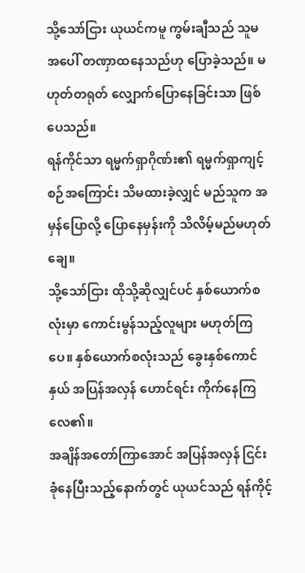သို့သော်ငြား ယုယင်ကမူ ကွမ်းချီသည် သူမအပေါ် တဏှာထနေသည်ဟု ပြောခဲ့သည်။ မဟုတ်တရုတ် လျှောက်ပြောနေခြင်းသာ ဖြစ်ပေသည်။
ရန်ကိုင်သာ ရမ္မက်ရှာဂိုဏ်း၏ ရမ္မက်ရှာကျင့်စဉ်အကြောင်း သိမထားခဲ့လျှင် မည်သူက အမှန်ပြောလို့ ပြောနေမှန်းကို သိလိမ့်မည်မဟုတ်ချေ။
သို့သော်ငြား ထိုသို့ဆိုလျှင်ပင် နှစ်ယောက်စလုံးမှာ ကောင်းမွန်သည့်လူများ မဟုတ်ကြပေ။ နှစ်ယောက်စလုံးသည် ခွေးနှစ်ကောင်နှယ် အပြန်အလှန် ဟောင်ရင်း ကိုက်နေကြလေ၏။
အချိန်အတော်ကြာအောင် အပြန်အလှန် ငြင်းခုံနေပြီးသည့်နောက်တွင် ယုယင်သည် ရန်ကိုင့်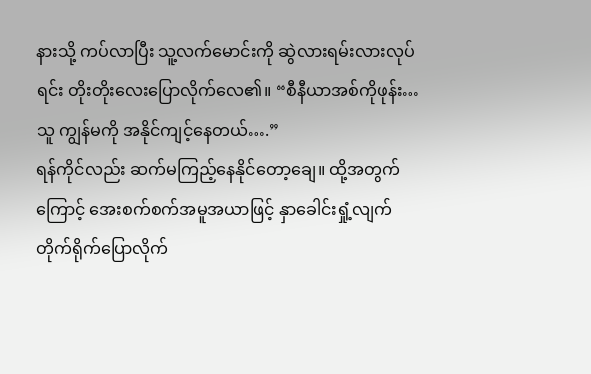နားသို့ ကပ်လာပြီး သူ့လက်မောင်းကို ဆွဲလားရမ်းလားလုပ်ရင်း တိုးတိုးလေးပြောလိုက်လေ၏။ “စီနီယာအစ်ကိုဖုန်း… သူ ကျွန်မကို အနိုင်ကျင့်နေတယ်….”
ရန်ကိုင်လည်း ဆက်မကြည့်နေနိုင်တော့ချေ။ ထို့အတွက်ကြောင့် အေးစက်စက်အမူအယာဖြင့် နှာခေါင်းရှုံ့လျက် တိုက်ရိုက်ပြောလိုက်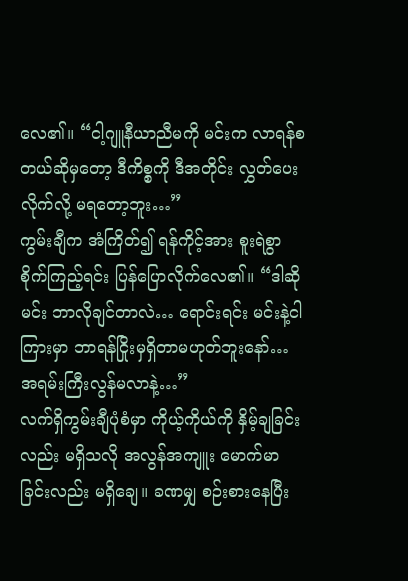လေ၏။ “ငါ့ဂျူနီယာညီမကို မင်းက လာရန်စတယ်ဆိုမှတော့ ဒီကိစ္စကို ဒီအတိုင်း လွှတ်ပေးလိုက်လို့ မရတော့ဘူး…”
ကွမ်းချီက အံကြိတ်၍ ရန်ကိုင့်အား စူးရဲစွာ စိုက်ကြည့်ရင်း ပြန်ပြောလိုက်လေ၏။ “ဒါဆို မင်း ဘာလိုချင်တာလဲ… ရောင်းရင်း မင်းနဲ့ငါကြားမှာ ဘာရန်ငြိုးမှရှိတာမဟုတ်ဘူးနော်… အရမ်းကြီးလွန်မလာနဲ့…”
လက်ရှိကွမ်းချီပုံစံမှာ ကိုယ့်ကိုယ်ကို နှိမ့်ချခြင်းလည်း မရှိသလို အလွန်အကျူး မောက်မာခြင်းလည်း မရှိချေ။ ခဏမျှ စဉ်းစားနေပြီး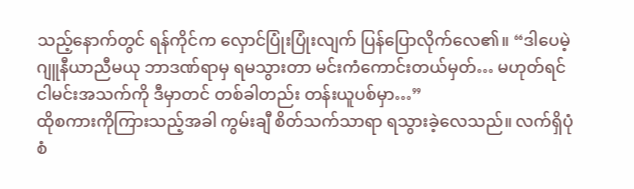သည့်နောက်တွင် ရန်ကိုင်က လှောင်ပြုံးပြုံးလျက် ပြန်ပြောလိုက်လေ၏။ “ဒါပေမဲ့ ဂျူနီယာညီမယု ဘာဒဏ်ရာမှ ရမသွားတာ မင်းကံကောင်းတယ်မှတ်… မဟုတ်ရင် ငါမင်းအသက်ကို ဒီမှာတင် တစ်ခါတည်း တန်းယူပစ်မှာ…”
ထိုစကားကိုကြားသည့်အခါ ကွမ်းချီ စိတ်သက်သာရာ ရသွားခဲ့လေသည်။ လက်ရှိပုံစံ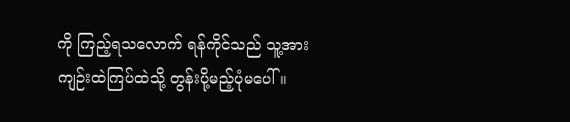ကို ကြည့်ရသလောက် ရန်ကိုင်သည် သူ့အား ကျဉ်းထဲကြပ်ထဲသို့ တွန်းပို့မည့်ပုံမပေါ်။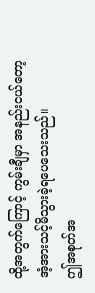ထို့အတွက်ကြောင့် ကွမ်းချီမှာ အနည်းငယ်တော့ အံ့အားသင့်မိသွားခဲ့ရပေသေးသည်။
ဤအစုတ်အ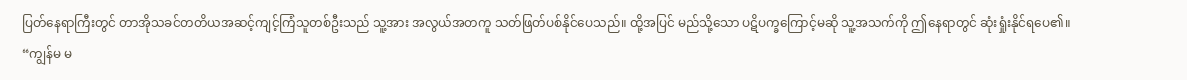ပြတ်နေရာကြီးတွင် တာအိုသခင်တတိယအဆင့်ကျင့်ကြံသူတစ်ဦးသည် သူ့အား အလွယ်အတကူ သတ်ဖြတ်ပစ်နိုင်ပေသည်။ ထို့အပြင် မည်သို့သော ပဋိပက္ခကြောင့်မဆို သူ့အသက်ကို ဤနေရာတွင် ဆုံးရှုံးနိုင်ရပေ၏။
“ကျွန်မ မ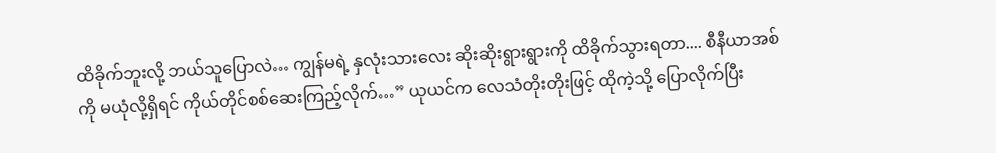ထိခိုက်ဘူးလို့ ဘယ်သူပြောလဲ… ကျွန်မရဲ့ နှလုံးသားလေး ဆိုးဆိုးရွားရွားကို ထိခိုက်သွားရတာ.... စီနီယာအစ်ကို မယုံလို့ရှိရင် ကိုယ်တိုင်စစ်ဆေးကြည့်လိုက်…” ယုယင်က လေသံတိုးတိုးဖြင့် ထိုကဲ့သို့ ပြောလိုက်ပြီး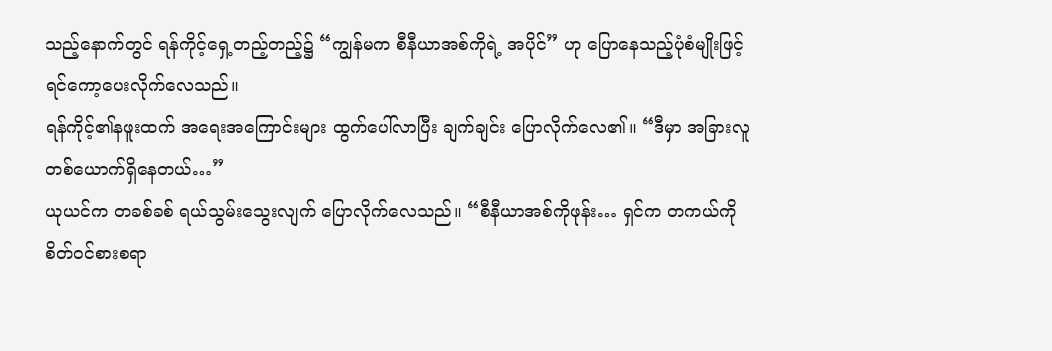သည့်နောက်တွင် ရန်ကိုင့်ရှေ့တည့်တည့်၌ “ကျွန်မက စီနီယာအစ်ကိုရဲ့ အပိုင်” ဟု ပြောနေသည့်ပုံစံမျိုးဖြင့် ရင်ကော့ပေးလိုက်လေသည်။
ရန်ကိုင့်၏နဖူးထက် အရေးအကြောင်းများ ထွက်ပေါ်လာပြီး ချက်ချင်း ပြောလိုက်လေ၏။ “ဒီမှာ အခြားလူတစ်ယောက်ရှိနေတယ်…”
ယုယင်က တခစ်ခစ် ရယ်သွမ်းသွေးလျက် ပြောလိုက်လေသည်။ “စီနီယာအစ်ကိုဖုန်း… ရှင်က တကယ်ကို စိတ်ဝင်စားစရာ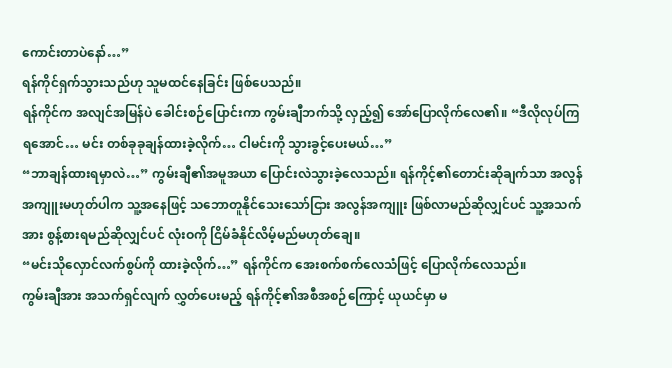ကောင်းတာပဲနော်…”
ရန်ကိုင်ရှက်သွားသည်ဟု သူမထင်နေခြင်း ဖြစ်ပေသည်။
ရန်ကိုင်က အလျင်အမြန်ပဲ ခေါင်းစဉ်ပြောင်းကာ ကွမ်းချီဘက်သို့ လှည့်၍ အော်ပြောလိုက်လေ၏။ “ဒီလိုလုပ်ကြရအောင်… မင်း တစ်ခုခုချန်ထားခဲ့လိုက်… ငါမင်းကို သွားခွင့်ပေးမယ်…”
“ဘာချန်ထားရမှာလဲ…” ကွမ်းချီ၏အမူအယာ ပြောင်းလဲသွားခဲ့လေသည်။ ရန်ကိုင့်၏တောင်းဆိုချက်သာ အလွန်အကျူးမဟုတ်ပါက သူ့အနေဖြင့် သဘောတူနိုင်သေးသော်ငြား အလွန်အကျူး ဖြစ်လာမည်ဆိုလျှင်ပင် သူ့အသက်အား စွန့်စားရမည်ဆိုလျှင်ပင် လုံးဝကို ငြိမ်ခံနိုင်လိမ့်မည်မဟုတ်ချေ။
“မင်းသိုလှောင်လက်စွပ်ကို ထားခဲ့လိုက်…” ရန်ကိုင်က အေးစက်စက်လေသံဖြင့် ပြောလိုက်လေသည်။
ကွမ်းချီအား အသက်ရှင်လျက် လွှတ်ပေးမည့် ရန်ကိုင့်၏အစီအစဉ်ကြောင့် ယုယင်မှာ မ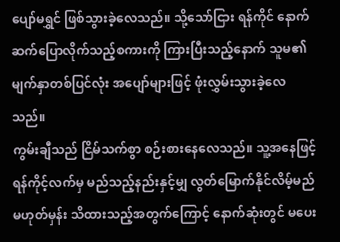ပျော်မရွှင် ဖြစ်သွားခဲ့လေသည်။ သို့သော်ငြား ရန်ကိုင် နောက်ဆက်ပြောလိုက်သည့်စကားကို ကြားပြီးသည့်နောက် သူမ၏မျက်နှာတစ်ပြင်လုံး အပျော်များဖြင့် ဖုံးလွှမ်းသွားခဲ့လေသည်။
ကွမ်းချီသည် ငြိမ်သက်စွာ စဉ်းစားနေလေသည်။ သူ့အနေဖြင့် ရန်ကိုင့်လက်မှ မည်သည့်နည်းနှင့်မျှ လွတ်မြောက်နိုင်လိမ့်မည်မဟုတ်မှန်း သိထားသည့်အတွက်ကြောင့် နောက်ဆုံးတွင် မပေး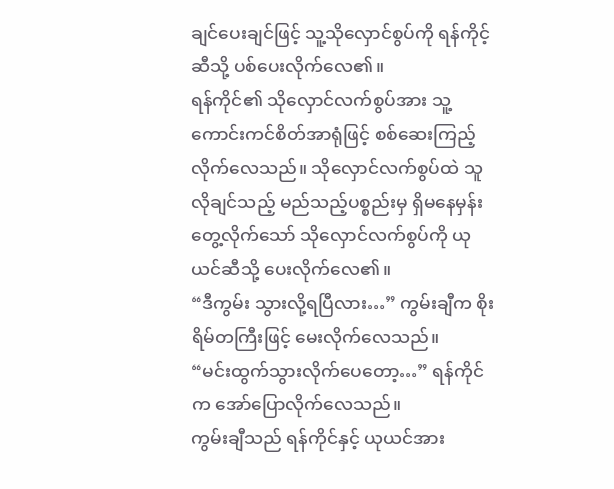ချင်ပေးချင်ဖြင့် သူ့သိုလှောင်စွပ်ကို ရန်ကိုင့်ဆီသို့ ပစ်ပေးလိုက်လေ၏။
ရန်ကိုင်၏ သိုလှောင်လက်စွပ်အား သူ့ကောင်းကင်စိတ်အာရုံဖြင့် စစ်ဆေးကြည့်လိုက်လေသည်။ သိုလှောင်လက်စွပ်ထဲ သူလိုချင်သည့် မည်သည့်ပစ္စည်းမှ ရှိမနေမှန်း တွေ့လိုက်သော် သိုလှောင်လက်စွပ်ကို ယုယင်ဆီသို့ ပေးလိုက်လေ၏။
“ဒီကွမ်း သွားလို့ရပြီလား…” ကွမ်းချီက စိုးရိမ်တကြီးဖြင့် မေးလိုက်လေသည်။
“မင်းထွက်သွားလိုက်ပေတော့…” ရန်ကိုင်က အော်ပြောလိုက်လေသည်။
ကွမ်းချီသည် ရန်ကိုင်နှင့် ယုယင်အား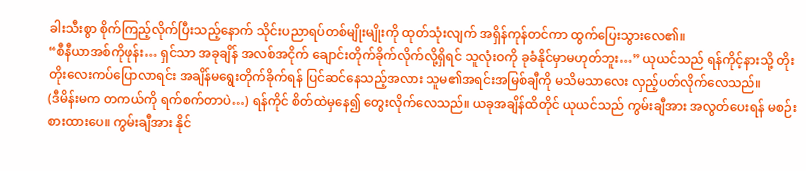ခါးသီးစွာ စိုက်ကြည့်လိုက်ပြီးသည့်နောက် သိုင်းပညာရပ်တစ်မျိုးမျိုးကို ထုတ်သုံးလျက် အရှိန်ကုန်တင်ကာ ထွက်ပြေးသွားလေ၏။
“စီနီယာအစ်ကိုဖုန်း… ရှင်သာ အခုချိန် အလစ်အငိုက် ချောင်းတိုက်ခိုက်လိုက်လို့ရှိရင် သူလုံးဝကို ခုခံနိုင်မှာမဟုတ်ဘူး…” ယုယင်သည် ရန်ကိုင့်နားသို့ တိုးတိုးလေးကပ်ပြောလာရင်း အချိန်မရွေးတိုက်ခိုက်ရန် ပြင်ဆင်နေသည့်အလား သူမ၏အရင်းအမြစ်ချီကို မသိမသာလေး လှည့်ပတ်လိုက်လေသည်။
(ဒီမိန်းမက တကယ်ကို ရက်စက်တာပဲ…) ရန်ကိုင် စိတ်ထဲမှနေ၍ တွေးလိုက်လေသည်။ ယခုအချိန်ထိတိုင် ယုယင်သည် ကွမ်းချီအား အလွတ်ပေးရန် မစဉ်းစားထားပေ။ ကွမ်းချီအား နိုင်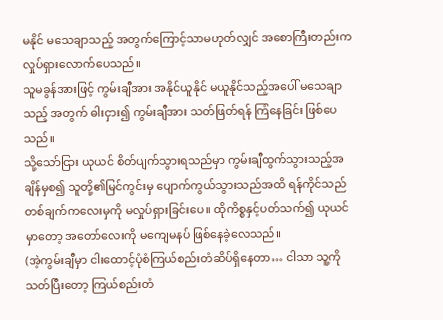မနိုင် မသေချာသည့် အတွက်ကြောင့်သာမဟုတ်လျှင် အစောကြီးတည်းက လှုပ်ရှားလောက်ပေသည်။
သူမခွန်အားဖြင့် ကွမ်းချီအား အနိုင်ယူနိုင် မယူနိုင်သည့်အပေါ် မသေချာသည့် အတွက် ဓါးငှား၍ ကွမ်းချီအား သတ်ဖြတ်ရန် ကြံနေခြင်း ဖြစ်ပေသည်။
သို့သော်ငြား ယုယင် စိတ်ပျက်သွားရသည်မှာ ကွမ်းချီထွက်သွားသည့်အချိန်မှစ၍ သူတို့၏မြင်ကွင်းမှ ပျောက်ကွယ်သွားသည်အထိ ရန်ကိုင်သည် တစ်ချက်ကလေးမှကို မလှုပ်ရှားခြင်းပေ။ ထိုကိစ္စနှင့်ပတ်သက်၍ ယုယင်မှာတော့ အတော်လေးကို မကျေမနပ် ဖြစ်နေခဲ့လေသည်။
(အဲ့ကွမ်းချီမှာ ငါးထောင့်ပုံစံကြယ်စည်းတံဆိပ်ရှိနေတာ… ငါသာ သူ့ကို သတ်ပြီးတော့ ကြယ်စည်းတံ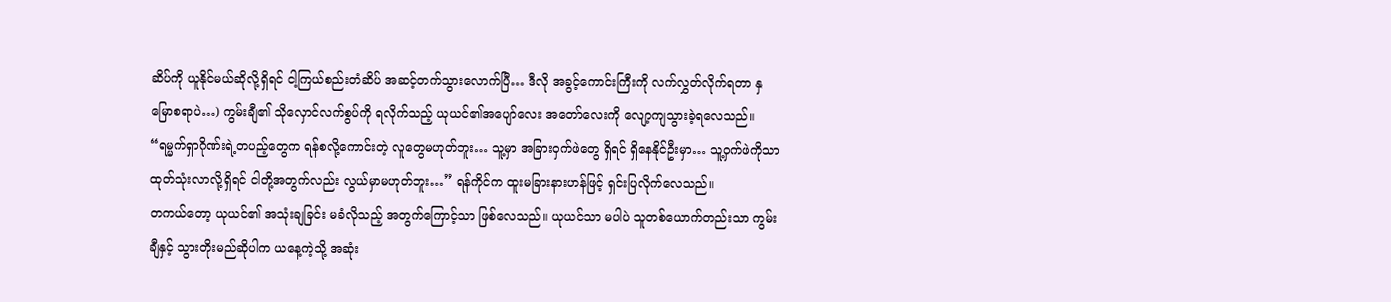ဆိပ်ကို ယူနိုင်မယ်ဆိုလို့ရှိရင် ငါ့ကြယ်စည်းတံဆိပ် အဆင့်တက်သွားလောက်ပြီ… ဒီလို အခွင့်ကောင်းကြီးကို လက်လွှတ်လိုက်ရတာ နှမြောစရာပဲ…) ကွမ်းချီ၏ သိုလှောင်လက်စွပ်ကို ရလိုက်သည့် ယုယင်၏အပျော်လေး အတော်လေးကို လျော့ကျသွားခဲ့ရလေသည်။
“ရမ္မက်ရှာဂိုဏ်းရဲ့တပည့်တွေက ရန်စလို့ကောင်းတဲ့ လူတွေမဟုတ်ဘူး… သူ့မှာ အခြားဝှက်ဖဲတွေ ရှိရင် ရှိနေနိုင်ဦးမှာ… သူ့ဝှက်ဖဲကိုသာ ထုတ်သုံးလာလို့ရှိရင် ငါတို့အတွက်လည်း လွယ်မှာမဟုတ်ဘူး…” ရန်ကိုင်က ထူးမခြားနားဟန်ဖြင့် ရှင်းပြလိုက်လေသည်။
တကယ်တော့ ယုယင်၏ အသုံးချခြင်း မခံလိုသည့် အတွက်ကြောင့်သာ ဖြစ်လေသည်။ ယုယင်သာ မပါပဲ သူတစ်ယောက်တည်းသာ ကွမ်းချီနှင့် သွားတိုးမည်ဆိုပါက ယနေ့ကဲ့သို့ အဆုံး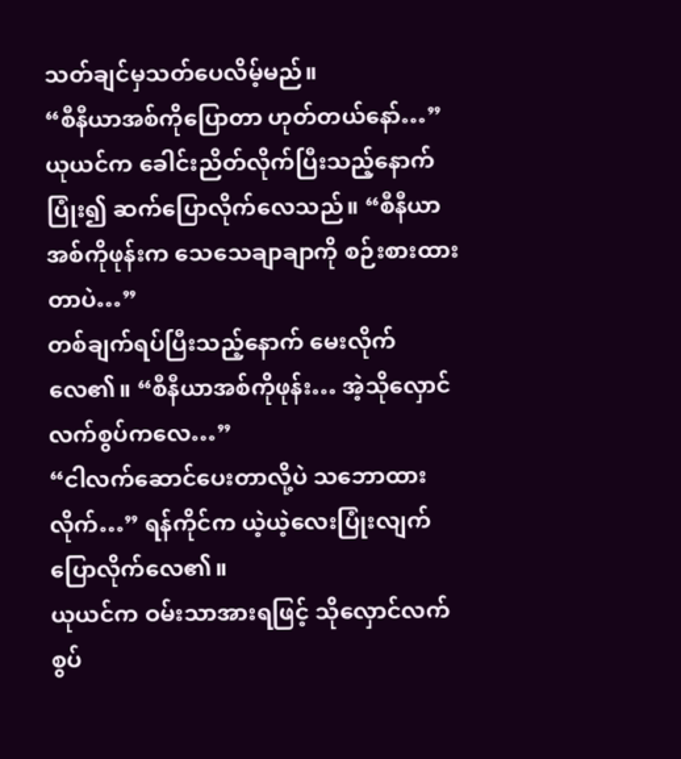သတ်ချင်မှသတ်ပေလိမ့်မည်။
“စီနီယာအစ်ကိုပြောတာ ဟုတ်တယ်နော်…” ယုယင်က ခေါင်းညိတ်လိုက်ပြီးသည့်နောက် ပြုံး၍ ဆက်ပြောလိုက်လေသည်။ “စီနီယာအစ်ကိုဖုန်းက သေသေချာချာကို စဉ်းစားထားတာပဲ…”
တစ်ချက်ရပ်ပြီးသည့်နောက် မေးလိုက်လေ၏။ “စီနီယာအစ်ကိုဖုန်း… အဲ့သိုလှောင်လက်စွပ်ကလေ…”
“ငါလက်ဆောင်ပေးတာလို့ပဲ သဘောထားလိုက်…” ရန်ကိုင်က ယဲ့ယဲ့လေးပြုံးလျက် ပြောလိုက်လေ၏။
ယုယင်က ဝမ်းသာအားရဖြင့် သိုလှောင်လက်စွပ်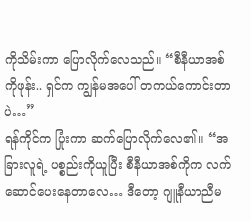ကိုသိမ်းကာ ပြောလိုက်လေသည်။ “စီနီယာအစ်ကိုဖုန်း.. ရှင်က ကျွန်မအပေါ် တကယ်ကောင်းတာပဲ…”
ရန်ကိုင်က ပြုံးကာ ဆက်ပြောလိုက်လေ၏။ “အခြားလူရဲ့ ပစ္စည်းကိုယူပြီး စီနီယာအစ်ကိုက လက်ဆောင်ပေးနေတာလေ… ဒီတော့ ဂျူနီယာညီမ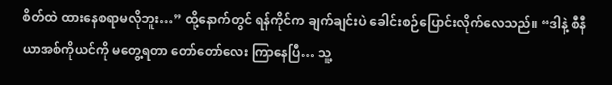စိတ်ထဲ ထားနေစရာမလိုဘူး…” ထို့နောက်တွင် ရန်ကိုင်က ချက်ချင်းပဲ ခေါင်းစဉ်ပြောင်းလိုက်လေသည်။ “ဒါနဲ့ စီနီယာအစ်ကိုယင်ကို မတွေ့ရတာ တော်တော်လေး ကြာနေပြီ… သူ့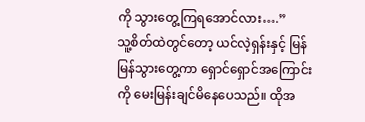ကို သွားတွေ့ကြရအောင်လား….”
သူ့စိတ်ထဲတွင်တော့ ယင်လဲ့ရှန်းနှင့် မြန်မြန်သွားတွေ့ကာ ရှောင်ရှောင်အကြောင်းကို မေးမြန်းချင်မိနေပေသည်။ ထိုအ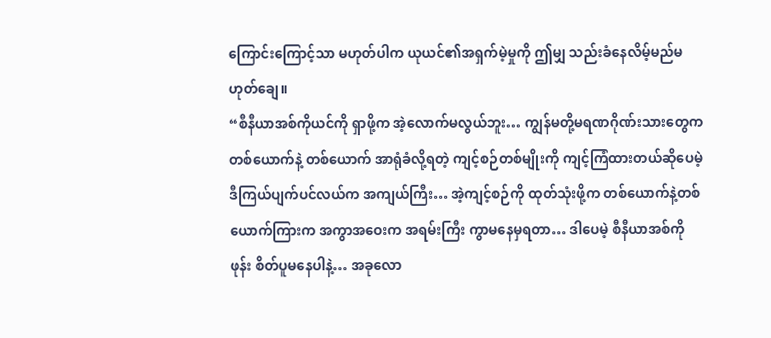ကြောင်းကြောင့်သာ မဟုတ်ပါက ယုယင်၏အရှက်မဲ့မှုကို ဤမျှ သည်းခံနေလိမ့်မည်မဟုတ်ချေ။
“စီနီယာအစ်ကိုယင်ကို ရှာဖို့က အဲ့လောက်မလွယ်ဘူး… ကျွန်မတို့မရဏဂိုဏ်းသားတွေက တစ်ယောက်နဲ့ တစ်ယောက် အာရုံခံလို့ရတဲ့ ကျင့်စဉ်တစ်မျိုးကို ကျင့်ကြံထားတယ်ဆိုပေမဲ့ ဒီကြယ်ပျက်ပင်လယ်က အကျယ်ကြီး… အဲ့ကျင့်စဉ်ကို ထုတ်သုံးဖို့က တစ်ယောက်နဲ့တစ်ယောက်ကြားက အကွာအဝေးက အရမ်းကြီး ကွာမနေမှရတာ… ဒါပေမဲ့ စီနီယာအစ်ကိုဖုန်း စိတ်ပူမနေပါနဲ့… အခုလော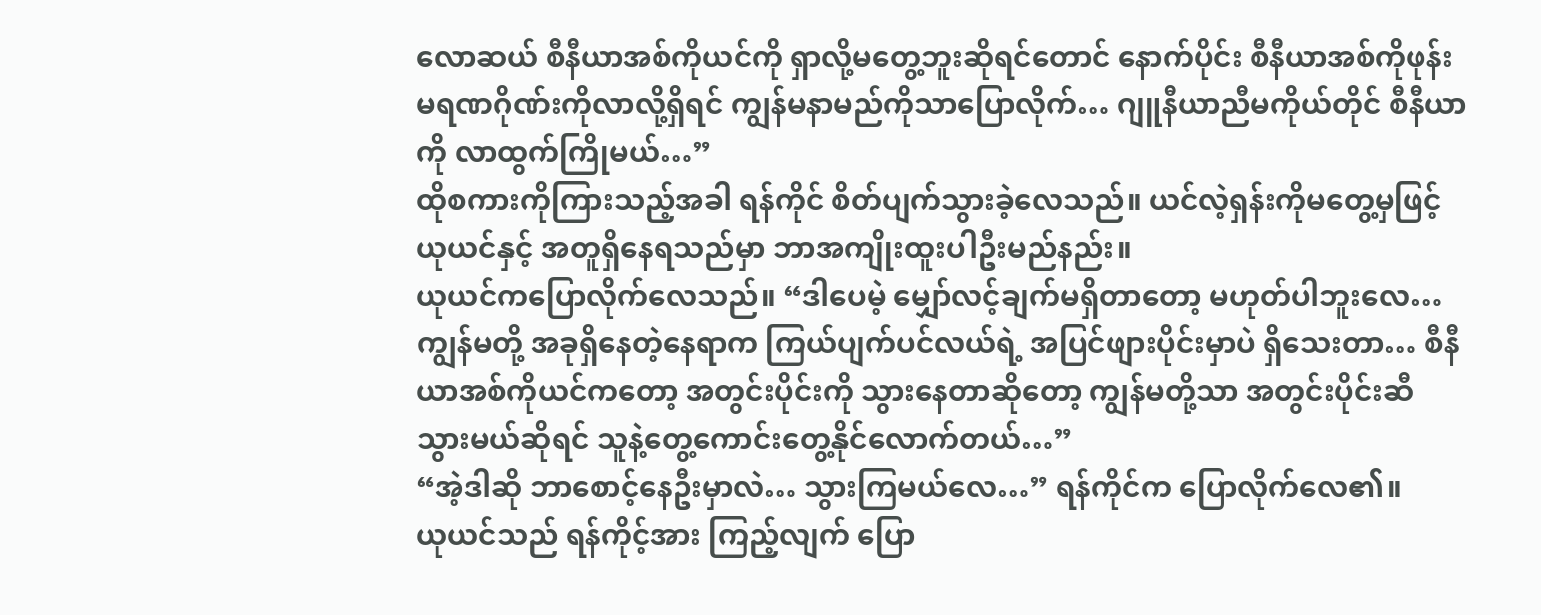လောဆယ် စီနီယာအစ်ကိုယင်ကို ရှာလို့မတွေ့ဘူးဆိုရင်တောင် နောက်ပိုင်း စီနီယာအစ်ကိုဖုန်း မရဏဂိုဏ်းကိုလာလို့ရှိရင် ကျွန်မနာမည်ကိုသာပြောလိုက်… ဂျူနီယာညီမကိုယ်တိုင် စီနီယာကို လာထွက်ကြိုမယ်…”
ထိုစကားကိုကြားသည့်အခါ ရန်ကိုင် စိတ်ပျက်သွားခဲ့လေသည်။ ယင်လဲ့ရှန်းကိုမတွေ့မှဖြင့် ယုယင်နှင့် အတူရှိနေရသည်မှာ ဘာအကျိုးထူးပါဦးမည်နည်း။
ယုယင်ကပြောလိုက်လေသည်။ “ဒါပေမဲ့ မျှော်လင့်ချက်မရှိတာတော့ မဟုတ်ပါဘူးလေ… ကျွန်မတို့ အခုရှိနေတဲ့နေရာက ကြယ်ပျက်ပင်လယ်ရဲ့ အပြင်ဖျားပိုင်းမှာပဲ ရှိသေးတာ… စီနီယာအစ်ကိုယင်ကတော့ အတွင်းပိုင်းကို သွားနေတာဆိုတော့ ကျွန်မတို့သာ အတွင်းပိုင်းဆီ သွားမယ်ဆိုရင် သူနဲ့တွေ့ကောင်းတွေ့နိုင်လောက်တယ်…”
“အဲ့ဒါဆို ဘာစောင့်နေဦးမှာလဲ… သွားကြမယ်လေ…” ရန်ကိုင်က ပြောလိုက်လေ၏။
ယုယင်သည် ရန်ကိုင့်အား ကြည့်လျက် ပြော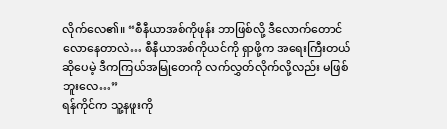လိုက်လေ၏။ “စီနီယာအစ်ကိုဖုန်း ဘာဖြစ်လို့ ဒီလောက်တောင် လောနေတာလဲ… စီနီယာအစ်ကိုယင်ကို ရှာဖို့က အရေးကြီးတယ်ဆိုပေမဲ့ ဒီကကြယ်အမြုတေကို လက်လွှတ်လိုက်လို့လည်း မဖြစ်ဘူးလေ…”
ရန်ကိုင်က သူ့နဖူးကို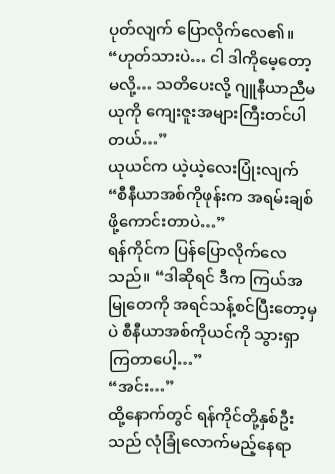ပုတ်လျက် ပြောလိုက်လေ၏။ “ဟုတ်သားပဲ… ငါ ဒါကိုမေ့တော့မလို့… သတိပေးလို့ ဂျူနီယာညီမယုကို ကျေးဇူးအများကြီးတင်ပါတယ်…”
ယုယင်က ယဲ့ယဲ့လေးပြုံးလျက် “စီနီယာအစ်ကိုဖုန်းက အရမ်းချစ်ဖို့ကောင်းတာပဲ…”
ရန်ကိုင်က ပြန်ပြောလိုက်လေသည်။ “ဒါဆိုရင် ဒီက ကြယ်အမြုတေကို အရင်သန့်စင်ပြီးတော့မှပဲ စီနီယာအစ်ကိုယင်ကို သွားရှာကြတာပေါ့…”
“အင်း…”
ထို့နောက်တွင် ရန်ကိုင်တို့နှစ်ဦးသည် လုံခြုံလောက်မည့်နေရာ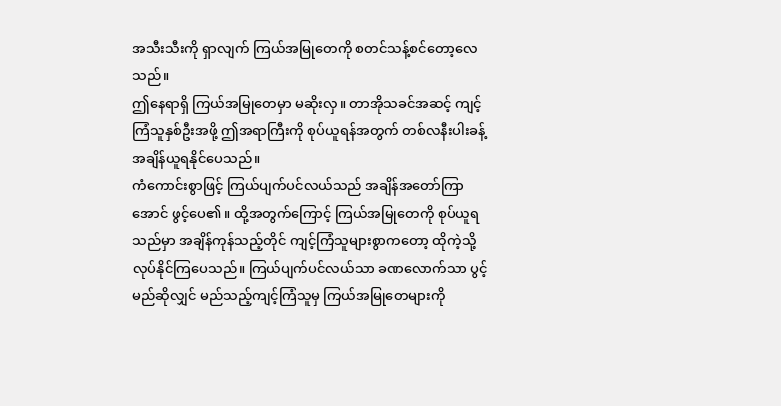အသီးသီးကို ရှာလျက် ကြယ်အမြုတေကို စတင်သန့်စင်တော့လေသည်။
ဤနေရာရှိ ကြယ်အမြုတေမှာ မဆိုးလှ။ တာအိုသခင်အဆင့် ကျင့်ကြံသူနှစ်ဦးအဖို့ ဤအရာကြီးကို စုပ်ယူရန်အတွက် တစ်လနီးပါးခန့် အချိန်ယူရနိုင်ပေသည်။
ကံကောင်းစွာဖြင့် ကြယ်ပျက်ပင်လယ်သည် အချိန်အတော်ကြာအောင် ဖွင့်ပေ၏။ ထို့အတွက်ကြောင့် ကြယ်အမြုတေကို စုပ်ယူရသည်မှာ အချိန်ကုန်သည့်တိုင် ကျင့်ကြံသူများစွာကတော့ ထိုကဲ့သို့ လုပ်နိုင်ကြပေသည်။ ကြယ်ပျက်ပင်လယ်သာ ခဏလောက်သာ ပွင့်မည်ဆိုလျှင် မည်သည့်ကျင့်ကြံသူမှ ကြယ်အမြုတေများကို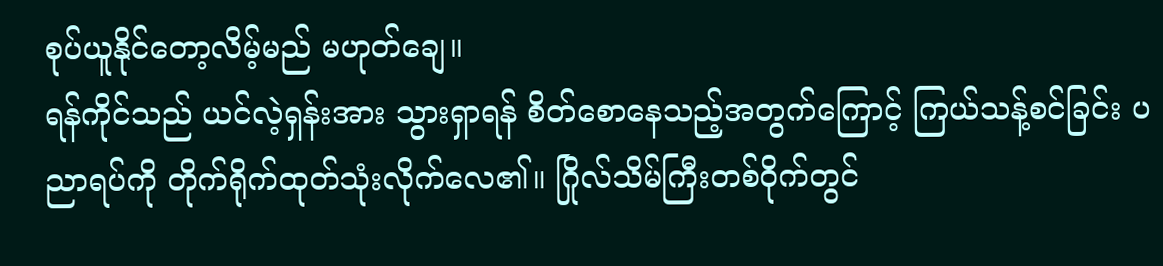စုပ်ယူနိုင်တော့လိမ့်မည် မဟုတ်ချေ။
ရန်ကိုင်သည် ယင်လဲ့ရှန်းအား သွားရှာရန် စိတ်စောနေသည့်အတွက်ကြောင့် ကြယ်သန့်စင်ခြင်း ပညာရပ်ကို တိုက်ရိုက်ထုတ်သုံးလိုက်လေ၏။ ဂြိုလ်သိမ်ကြီးတစ်ဝိုက်တွင်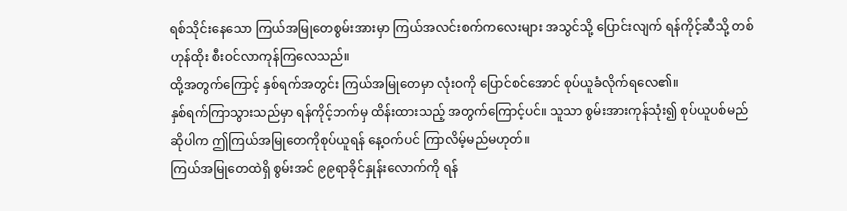ရစ်သိုင်းနေသော ကြယ်အမြုတေစွမ်းအားမှာ ကြယ်အလင်းစက်ကလေးများ အသွင်သို့ ပြောင်းလျက် ရန်ကိုင့်ဆီသို့ တစ်ဟုန်ထိုး စီးဝင်လာကုန်ကြလေသည်။
ထို့အတွက်ကြောင့် နှစ်ရက်အတွင်း ကြယ်အမြုတေမှာ လုံးဝကို ပြောင်စင်အောင် စုပ်ယူခံလိုက်ရလေ၏။
နှစ်ရက်ကြာသွားသည်မှာ ရန်ကိုင့်ဘက်မှ ထိန်းထားသည့် အတွက်ကြောင့်ပင်။ သူသာ စွမ်းအားကုန်သုံး၍ စုပ်ယူပစ်မည်ဆိုပါက ဤကြယ်အမြုတေကိုစုပ်ယူရန် နေ့ဝက်ပင် ကြာလိမ့်မည်မဟုတ်။
ကြယ်အမြုတေထဲရှိ စွမ်းအင် ၉၉ရာခိုင်နှုန်းလောက်ကို ရန်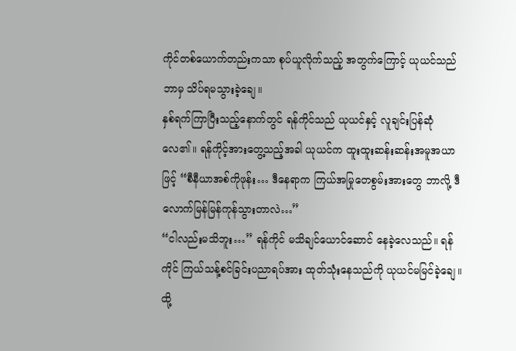ကိုင်တစ်ယောက်တည်းကသာ စုပ်ယူလိုက်သည့် အတွက်ကြောင့် ယုယင်သည် ဘာမှ သိပ်ရမသွားခဲ့ချေ။
နှစ်ရက်ကြာပြီးသည့်နောက်တွင် ရန်ကိုင်သည် ယုယင်နှင့် လူချင်းပြန်ဆုံလေ၏။ ရန်ကိုင့်အားတွေ့သည့်အခါ ယုယင်က ထူးထူးဆန်းဆန်းအမူအယာဖြင့် “စီနီယာအစ်ကိုဖုန်း… ဒီနေရာက ကြယ်အမြုတေစွမ်းအားတွေ ဘာလို့ ဒီလောက်မြန်မြန်ကုန်သွားတာလဲ…”
“ငါလည်းမသိဘူး…” ရန်ကိုင် မသိချင်ယောင်ဆောင် နေခဲ့လေသည်။ ရန်ကိုင် ကြယ်သန့်စင်ခြင်းပညာရပ်အား ထုတ်သုံးနေသည်ကို ယုယင်မမြင်ခဲ့ချေ။ ထို့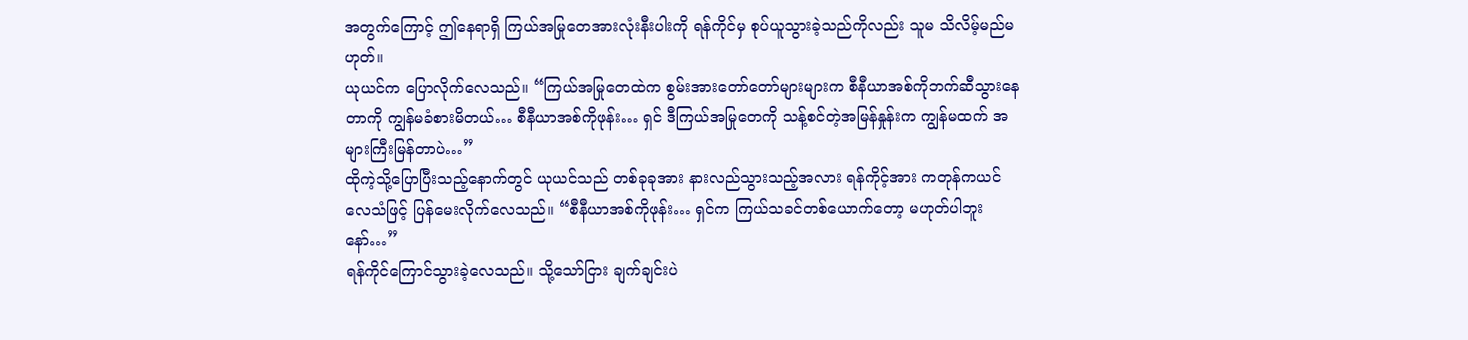အတွက်ကြောင့် ဤနေရာရှိ ကြယ်အမြုတေအားလုံးနီးပါးကို ရန်ကိုင်မှ စုပ်ယူသွားခဲ့သည်ကိုလည်း သူမ သိလိမ့်မည်မဟုတ်။
ယုယင်က ပြောလိုက်လေသည်။ “ကြယ်အမြုတေထဲက စွမ်းအားတော်တော်များများက စီနီယာအစ်ကိုဘက်ဆီသွားနေတာကို ကျွန်မခံစားမိတယ်… စီနီယာအစ်ကိုဖုန်း… ရှင် ဒီကြယ်အမြုတေကို သန့်စင်တဲ့အမြန်နှုန်းက ကျွန်မထက် အများကြီးမြန်တာပဲ…”
ထိုကဲ့သို့ပြောပြီးသည့်နောက်တွင် ယုယင်သည် တစ်ခုခုအား နားလည်သွားသည့်အလား ရန်ကိုင့်အား ကတုန်ကယင်လေသံဖြင့် ပြန်မေးလိုက်လေသည်။ “စီနီယာအစ်ကိုဖုန်း… ရှင်က ကြယ်သခင်တစ်ယောက်တော့ မဟုတ်ပါဘူးနော်…”
ရန်ကိုင်ကြောင်သွားခဲ့လေသည်။ သို့သော်ငြား ချက်ချင်းပဲ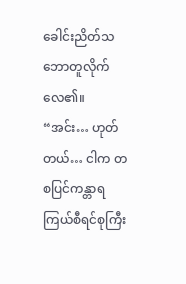ခေါင်းညိတ်သဘောတူလိုက်လေ၏။ “အင်း… ဟုတ်တယ်… ငါက တစပြင်ကန္တာရ ကြယ်စီရင်စုကြီး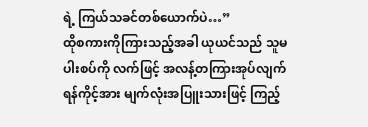ရဲ့ ကြယ်သခင်တစ်ယောက်ပဲ…”
ထိုစကားကိုကြားသည့်အခါ ယုယင်သည် သူမပါးစပ်ကို လက်ဖြင့် အလန့်တကြားအုပ်လျက် ရန်ကိုင့်အား မျက်လုံးအပြူးသားဖြင့် ကြည့်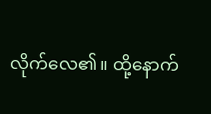လိုက်လေ၏။ ထို့နောက်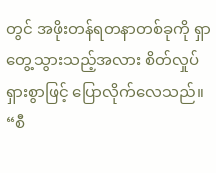တွင် အဖိုးတန်ရတနာတစ်ခုကို ရှာတွေ့သွားသည့်အလား စိတ်လှုပ်ရှားစွာဖြင့် ပြောလိုက်လေသည်။ “စီ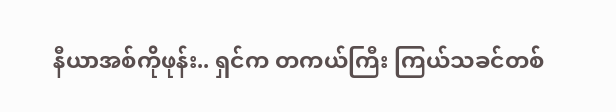နီယာအစ်ကိုဖုန်း.. ရှင်က တကယ်ကြီး ကြယ်သခင်တစ်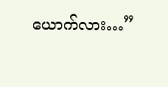ယောက်လား…”